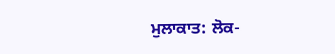ਮੁਲਾਕਾਤ: ਲੋਕ-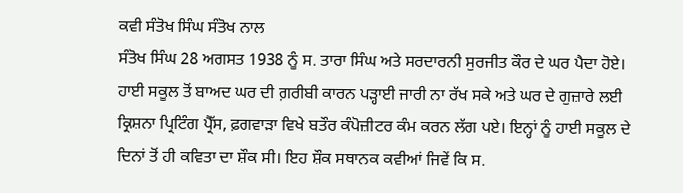ਕਵੀ ਸੰਤੋਖ ਸਿੰਘ ਸੰਤੋਖ ਨਾਲ
ਸੰਤੋਖ ਸਿੰਘ 28 ਅਗਸਤ 1938 ਨੂੰ ਸ. ਤਾਰਾ ਸਿੰਘ ਅਤੇ ਸਰਦਾਰਨੀ ਸੁਰਜੀਤ ਕੌਰ ਦੇ ਘਰ ਪੈਦਾ ਹੋਏ। ਹਾਈ ਸਕੂਲ ਤੋਂ ਬਾਅਦ ਘਰ ਦੀ ਗ਼ਰੀਬੀ ਕਾਰਨ ਪੜ੍ਹਾਈ ਜਾਰੀ ਨਾ ਰੱਖ ਸਕੇ ਅਤੇ ਘਰ ਦੇ ਗੁਜ਼ਾਰੇ ਲਈ ਕ੍ਰਿਸ਼ਨਾ ਪ੍ਰਿਟਿੰਗ ਪ੍ਰੈੱਸ, ਫ਼ਗਵਾੜਾ ਵਿਖੇ ਬਤੌਰ ਕੰਪੋਜ਼ੀਟਰ ਕੰਮ ਕਰਨ ਲੱਗ ਪਏ। ਇਨ੍ਹਾਂ ਨੂੰ ਹਾਈ ਸਕੂਲ ਦੇ ਦਿਨਾਂ ਤੋਂ ਹੀ ਕਵਿਤਾ ਦਾ ਸ਼ੌਕ ਸੀ। ਇਹ ਸ਼ੌਕ ਸਥਾਨਕ ਕਵੀਆਂ ਜਿਵੇਂ ਕਿ ਸ.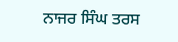ਨਾਜਰ ਸਿੰਘ ਤਰਸ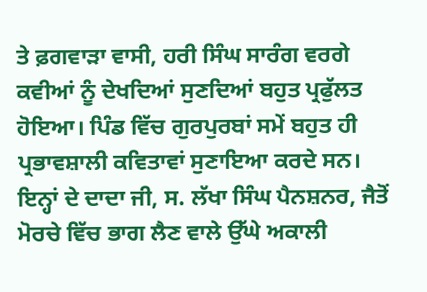ਤੇ ਫ਼ਗਵਾੜਾ ਵਾਸੀ, ਹਰੀ ਸਿੰਘ ਸਾਰੰਗ ਵਰਗੇ ਕਵੀਆਂ ਨੂੰ ਦੇਖਦਿਆਂ ਸੁਣਦਿਆਂ ਬਹੁਤ ਪ੍ਰਫੁੱਲਤ ਹੋਇਆ। ਪਿੰਡ ਵਿੱਚ ਗੁਰਪੁਰਬਾਂ ਸਮੇਂ ਬਹੁਤ ਹੀ ਪ੍ਰਭਾਵਸ਼ਾਲੀ ਕਵਿਤਾਵਾਂ ਸੁਣਾਇਆ ਕਰਦੇ ਸਨ। ਇਨ੍ਹਾਂ ਦੇ ਦਾਦਾ ਜੀ, ਸ. ਲੱਖਾ ਸਿੰਘ ਪੈਨਸ਼ਨਰ, ਜੈਤੋਂ ਮੋਰਚੇ ਵਿੱਚ ਭਾਗ ਲੈਣ ਵਾਲੇ ਉੱਘੇ ਅਕਾਲੀ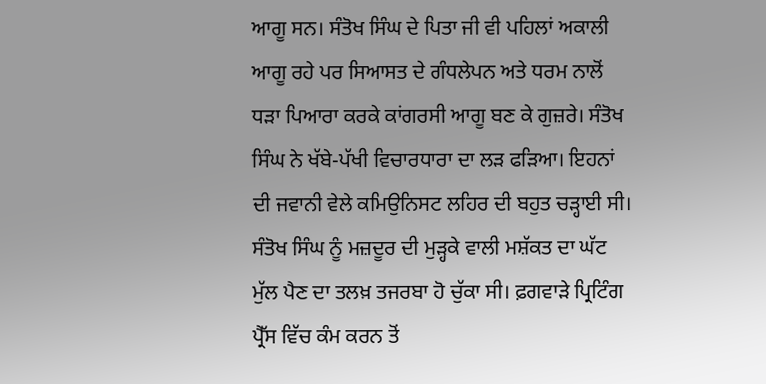ਆਗੂ ਸਨ। ਸੰਤੋਖ ਸਿੰਘ ਦੇ ਪਿਤਾ ਜੀ ਵੀ ਪਹਿਲਾਂ ਅਕਾਲੀ ਆਗੂ ਰਹੇ ਪਰ ਸਿਆਸਤ ਦੇ ਗੰਧਲੇਪਨ ਅਤੇ ਧਰਮ ਨਾਲੋਂ ਧੜਾ ਪਿਆਰਾ ਕਰਕੇ ਕਾਂਗਰਸੀ ਆਗੂ ਬਣ ਕੇ ਗੁਜ਼ਰੇ। ਸੰਤੋਖ ਸਿੰਘ ਨੇ ਖੱਬੇ-ਪੱਖੀ ਵਿਚਾਰਧਾਰਾ ਦਾ ਲੜ ਫੜਿਆ। ਇਹਨਾਂ ਦੀ ਜਵਾਨੀ ਵੇਲੇ ਕਮਿਉਨਿਸਟ ਲਹਿਰ ਦੀ ਬਹੁਤ ਚੜ੍ਹਾਈ ਸੀ। ਸੰਤੋਖ ਸਿੰਘ ਨੂੰ ਮਜ਼ਦੂਰ ਦੀ ਮੁੜ੍ਹਕੇ ਵਾਲੀ ਮਸ਼ੱਕਤ ਦਾ ਘੱਟ ਮੁੱਲ ਪੈਣ ਦਾ ਤਲਖ਼ ਤਜਰਬਾ ਹੋ ਚੁੱਕਾ ਸੀ। ਫ਼ਗਵਾੜੇ ਪ੍ਰਿਟਿੰਗ ਪ੍ਰੈੱਸ ਵਿੱਚ ਕੰਮ ਕਰਨ ਤੋਂ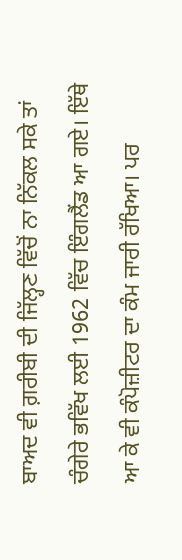ਬਾਅਦ ਵੀ ਗ਼ਰੀਬੀ ਦੀ ਜਿੱਲ੍ਹਣ ਵਿੱਚੋਂ ਨਾ ਨਿੱਕਲ ਸਕੇ ਤਾਂ ਚੰਗੇਰੇ ਭਵਿੱਖ ਲਈ 1962 ਵਿੱਚ ਇੰਗਲੈਂਡ ਆ ਗਏ। ਇੱਥੇ ਆ ਕੇ ਵੀ ਕੰਪੋਜ਼ੀਟਰ ਦਾ ਕੰਮ ਜਾਰੀ ਰੱਖਿਆ। ਪਰ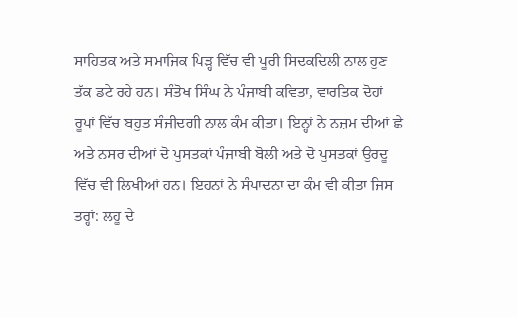ਸਾਹਿਤਕ ਅਤੇ ਸਮਾਜਿਕ ਪਿੜ੍ਹ ਵਿੱਚ ਵੀ ਪੂਰੀ ਸਿਦਕਦਿਲੀ ਨਾਲ ਹੁਣ ਤੱਕ ਡਟੇ ਰਹੇ ਹਨ। ਸੰਤੋਖ ਸਿੰਘ ਨੇ ਪੰਜਾਬੀ ਕਵਿਤਾ, ਵਾਰਤਿਕ ਦੋਹਾਂ ਰੂਪਾਂ ਵਿੱਚ ਬਹੁਤ ਸੰਜੀਦਗੀ ਨਾਲ ਕੰਮ ਕੀਤਾ। ਇਨ੍ਹਾਂ ਨੇ ਨਜ਼ਮ ਦੀਆਂ ਛੇ ਅਤੇ ਨਸਰ ਦੀਆਂ ਦੋ ਪੁਸਤਕਾਂ ਪੰਜਾਬੀ ਬੋਲੀ ਅਤੇ ਦੋ ਪੁਸਤਕਾਂ ਉਰਦੂ ਵਿੱਚ ਵੀ ਲਿਖੀਆਂ ਹਨ। ਇਹਨਾਂ ਨੇ ਸੰਪਾਦਨਾ ਦਾ ਕੰਮ ਵੀ ਕੀਤਾ ਜਿਸ ਤਰ੍ਹਾਂ: ਲਹੂ ਦੇ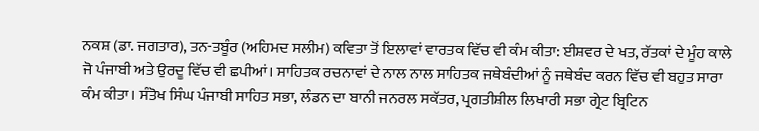ਨਕਸ਼ (ਡਾ. ਜਗਤਾਰ), ਤਨ-ਤਬੂੰਰ (ਅਹਿਮਦ ਸਲੀਮ) ਕਵਿਤਾ ਤੋਂ ਇਲਾਵਾਂ ਵਾਰਤਕ ਵਿੱਚ ਵੀ ਕੰਮ ਕੀਤਾ: ਈਸ਼ਵਰ ਦੇ ਖਤ, ਰੱਤਕਾਂ ਦੇ ਮੂੰਹ ਕਾਲੇ ਜੋ ਪੰਜਾਬੀ ਅਤੇ ਉਰਦੂ ਵਿੱਚ ਵੀ ਛਪੀਆਂ। ਸਾਹਿਤਕ ਰਚਨਾਵਾਂ ਦੇ ਨਾਲ ਨਾਲ ਸਾਹਿਤਕ ਜਥੇਬੰਦੀਆਂ ਨੂੰ ਜਥੇਬੰਦ ਕਰਨ ਵਿੱਚ ਵੀ ਬਹੁਤ ਸਾਰਾ ਕੰਮ ਕੀਤਾ। ਸੰਤੋਖ ਸਿੰਘ ਪੰਜਾਬੀ ਸਾਹਿਤ ਸਭਾ, ਲੰਡਨ ਦਾ ਬਾਨੀ ਜਨਰਲ ਸਕੱਤਰ, ਪ੍ਰਗਤੀਸ਼ੀਲ ਲਿਖਾਰੀ ਸਭਾ ਗ੍ਰੇਟ ਬ੍ਰਿਟਿਨ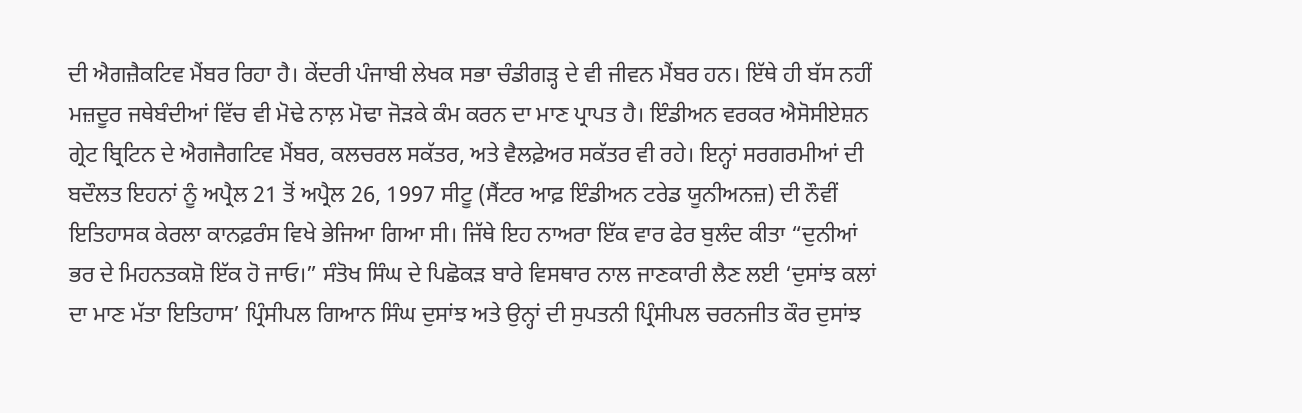ਦੀ ਐਗਜ਼ੈਕਟਿਵ ਮੈਂਬਰ ਰਿਹਾ ਹੈ। ਕੇਂਦਰੀ ਪੰਜਾਬੀ ਲੇਖਕ ਸਭਾ ਚੰਡੀਗੜ੍ਹ ਦੇ ਵੀ ਜੀਵਨ ਮੈਂਬਰ ਹਨ। ਇੱਥੇ ਹੀ ਬੱਸ ਨਹੀਂ ਮਜ਼ਦੂਰ ਜਥੇਬੰਦੀਆਂ ਵਿੱਚ ਵੀ ਮੋਢੇ ਨਾਲ਼ ਮੋਢਾ ਜੋੜਕੇ ਕੰਮ ਕਰਨ ਦਾ ਮਾਣ ਪ੍ਰਾਪਤ ਹੈ। ਇੰਡੀਅਨ ਵਰਕਰ ਐਸੋਸੀਏਸ਼ਨ ਗ੍ਰੇਟ ਬ੍ਰਿਟਿਨ ਦੇ ਐਗਜੈਗਟਿਵ ਮੈਂਬਰ, ਕਲਚਰਲ ਸਕੱਤਰ, ਅਤੇ ਵੈਲਫ਼ੇਅਰ ਸਕੱਤਰ ਵੀ ਰਹੇ। ਇਨ੍ਹਾਂ ਸਰਗਰਮੀਆਂ ਦੀ ਬਦੌਲਤ ਇਹਨਾਂ ਨੂੰ ਅਪ੍ਰੈਲ 21 ਤੋਂ ਅਪ੍ਰੈਲ 26, 1997 ਸੀਟੂ (ਸੈਂਟਰ ਆਫ਼ ਇੰਡੀਅਨ ਟਰੇਡ ਯੂਨੀਅਨਜ਼) ਦੀ ਨੌਵੀਂ ਇਤਿਹਾਸਕ ਕੇਰਲਾ ਕਾਨਫ਼ਰੰਸ ਵਿਖੇ ਭੇਜਿਆ ਗਿਆ ਸੀ। ਜਿੱਥੇ ਇਹ ਨਾਅਰਾ ਇੱਕ ਵਾਰ ਫੇਰ ਬੁਲੰਦ ਕੀਤਾ “ਦੁਨੀਆਂ ਭਰ ਦੇ ਮਿਹਨਤਕਸ਼ੋ ਇੱਕ ਹੋ ਜਾਓ।” ਸੰਤੋਖ ਸਿੰਘ ਦੇ ਪਿਛੋਕੜ ਬਾਰੇ ਵਿਸਥਾਰ ਨਾਲ ਜਾਣਕਾਰੀ ਲੈਣ ਲਈ ‘ਦੁਸਾਂਝ ਕਲਾਂ ਦਾ ਮਾਣ ਮੱਤਾ ਇਤਿਹਾਸ’ ਪ੍ਰਿੰਸੀਪਲ ਗਿਆਨ ਸਿੰਘ ਦੁਸਾਂਝ ਅਤੇ ਉਨ੍ਹਾਂ ਦੀ ਸੁਪਤਨੀ ਪ੍ਰਿੰਸੀਪਲ ਚਰਨਜੀਤ ਕੌਰ ਦੁਸਾਂਝ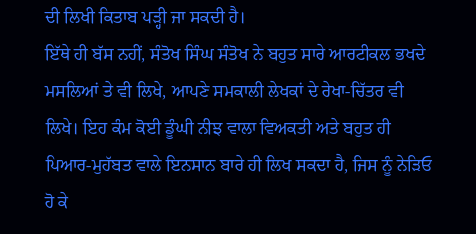ਦੀ ਲਿਖੀ ਕਿਤਾਬ ਪੜ੍ਹੀ ਜਾ ਸਕਦੀ ਹੈ।
ਇੱਥੇ ਹੀ ਬੱਸ ਨਹੀਂ, ਸੰਤੋਖ ਸਿੰਘ ਸੰਤੋਖ ਨੇ ਬਹੁਤ ਸਾਰੇ ਆਰਟੀਕਲ ਭਖਦੇ ਮਸਲਿਆਂ ਤੇ ਵੀ ਲਿਖੇ, ਆਪਣੇ ਸਮਕਾਲੀ ਲੇਖਕਾਂ ਦੇ ਰੇਖਾ-ਚਿੱਤਰ ਵੀ ਲਿਖੇ। ਇਹ ਕੰਮ ਕੋਈ ਡੂੰਘੀ ਨੀਝ ਵਾਲਾ ਵਿਅਕਤੀ ਅਤੇ ਬਹੁਤ ਹੀ ਪਿਆਰ-ਮੁਹੱਬਤ ਵਾਲੇ ਇਨਸਾਨ ਬਾਰੇ ਹੀ ਲਿਖ ਸਕਦਾ ਹੈ, ਜਿਸ ਨੂੰ ਨੇੜਿਓ ਹੋ ਕੇ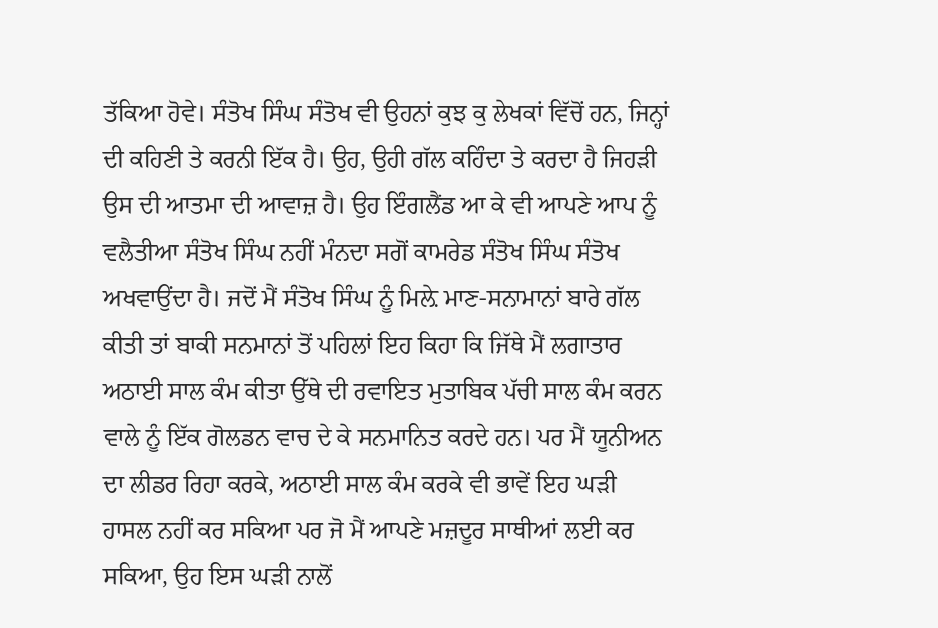ਤੱਕਿਆ ਹੋਵੇ। ਸੰਤੋਖ ਸਿੰਘ ਸੰਤੋਖ ਵੀ ਉਹਨਾਂ ਕੁਝ ਕੁ ਲੇਖਕਾਂ ਵਿੱਚੋਂ ਹਨ, ਜਿਨ੍ਹਾਂ ਦੀ ਕਹਿਣੀ ਤੇ ਕਰਨੀ ਇੱਕ ਹੈ। ਉਹ, ਉਹੀ ਗੱਲ ਕਹਿੰਦਾ ਤੇ ਕਰਦਾ ਹੈ ਜਿਹੜੀ ਉਸ ਦੀ ਆਤਮਾ ਦੀ ਆਵਾਜ਼ ਹੈ। ਉਹ ਇੰਗਲੈਂਡ ਆ ਕੇ ਵੀ ਆਪਣੇ ਆਪ ਨੂੰ ਵਲੈਤੀਆ ਸੰਤੋਖ ਸਿੰਘ ਨਹੀਂ ਮੰਨਦਾ ਸਗੋਂ ਕਾਮਰੇਡ ਸੰਤੋਖ ਸਿੰਘ ਸੰਤੋਖ ਅਖਵਾਉਂਦਾ ਹੈ। ਜਦੋਂ ਮੈਂ ਸੰਤੋਖ ਸਿੰਘ ਨੂੰ ਮਿਲ਼ੇ ਮਾਣ-ਸਨਾਮਾਨਾਂ ਬਾਰੇ ਗੱਲ ਕੀਤੀ ਤਾਂ ਬਾਕੀ ਸਨਮਾਨਾਂ ਤੋਂ ਪਹਿਲਾਂ ਇਹ ਕਿਹਾ ਕਿ ਜਿੱਥੇ ਮੈਂ ਲਗਾਤਾਰ ਅਠਾਈ ਸਾਲ ਕੰਮ ਕੀਤਾ ਉੱਥੇ ਦੀ ਰਵਾਇਤ ਮੁਤਾਬਿਕ ਪੱਚੀ ਸਾਲ ਕੰਮ ਕਰਨ ਵਾਲੇ ਨੂੰ ਇੱਕ ਗੋਲਡਨ ਵਾਚ ਦੇ ਕੇ ਸਨਮਾਨਿਤ ਕਰਦੇ ਹਨ। ਪਰ ਮੈਂ ਯੂਨੀਅਨ ਦਾ ਲੀਡਰ ਰਿਹਾ ਕਰਕੇ, ਅਠਾਈ ਸਾਲ ਕੰਮ ਕਰਕੇ ਵੀ ਭਾਵੇਂ ਇਹ ਘੜੀ ਹਾਸਲ ਨਹੀਂ ਕਰ ਸਕਿਆ ਪਰ ਜੋ ਮੈਂ ਆਪਣੇ ਮਜ਼ਦੂਰ ਸਾਥੀਆਂ ਲਈ ਕਰ ਸਕਿਆ, ਉਹ ਇਸ ਘੜੀ ਨਾਲੋਂ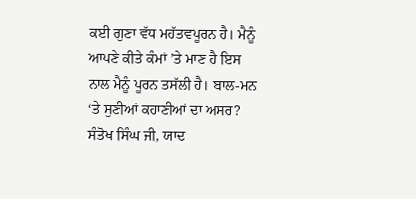ਕਈ ਗੁਣਾ ਵੱਧ ਮਹੱਤਵਪੂਰਨ ਹੈ। ਮੈਨੂੰ ਆਪਣੇ ਕੀਤੇ ਕੰਮਾਂ ’ਤੇ ਮਾਣ ਹੈ ਇਸ ਨਾਲ ਮੈਨੂੰ ਪੂਰਨ ਤਸੱਲੀ ਹੈ। ਬਾਲ-ਮਨ ‘ਤੇ ਸੁਣੀਆਂ ਕਹਾਣੀਆਂ ਦਾ ਅਸਰ? ਸੰਤੋਖ ਸਿੰਘ ਜੀ, ਯਾਦ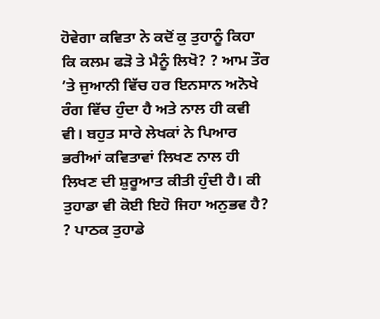ਹੋਵੇਗਾ ਕਵਿਤਾ ਨੇ ਕਦੋਂ ਕੁ ਤੁਹਾਨੂੰ ਕਿਹਾ ਕਿ ਕਲਮ ਫੜੋ ਤੇ ਮੈਨੂੰ ਲਿਖੋ? ? ਆਮ ਤੌਰ ’ਤੇ ਜੁਆਨੀ ਵਿੱਚ ਹਰ ਇਨਸਾਨ ਅਨੋਖੇ ਰੰਗ ਵਿੱਚ ਹੁੰਦਾ ਹੈ ਅਤੇ ਨਾਲ ਹੀ ਕਵੀ ਵੀ। ਬਹੁਤ ਸਾਰੇ ਲੇਖਕਾਂ ਨੇ ਪਿਆਰ ਭਰੀਆਂ ਕਵਿਤਾਵਾਂ ਲਿਖਣ ਨਾਲ ਹੀ ਲਿਖਣ ਦੀ ਸ਼ੁਰੂਆਤ ਕੀਤੀ ਹੁੰਦੀ ਹੈ। ਕੀ ਤੁਹਾਡਾ ਵੀ ਕੋਈ ਇਹੋ ਜਿਹਾ ਅਨੁਭਵ ਹੈ? ? ਪਾਠਕ ਤੁਹਾਡੇ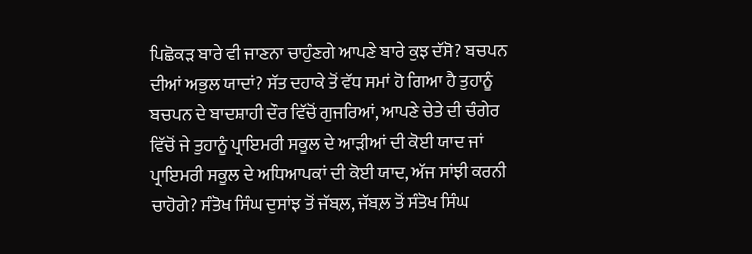ਪਿਛੋਕੜ ਬਾਰੇ ਵੀ ਜਾਣਨਾ ਚਾਹੁੰਣਗੇ ਆਪਣੇ ਬਾਰੇ ਕੁਝ ਦੱਸੋ? ਬਚਪਨ ਦੀਆਂ ਅਭੁਲ ਯਾਦਾਂ? ਸੱਤ ਦਹਾਕੇ ਤੋਂ ਵੱਧ ਸਮਾਂ ਹੋ ਗਿਆ ਹੈ ਤੁਹਾਨੂੰ ਬਚਪਨ ਦੇ ਬਾਦਸ਼ਾਹੀ ਦੌਰ ਵਿੱਚੋਂ ਗੁਜਰਿਆਂ, ਆਪਣੇ ਚੇਤੇ ਦੀ ਚੰਗੇਰ ਵਿੱਚੋਂ ਜੇ ਤੁਹਾਨੂੰ ਪ੍ਰਾਇਮਰੀ ਸਕੂਲ ਦੇ ਆੜੀਆਂ ਦੀ ਕੋਈ ਯਾਦ ਜਾਂ ਪ੍ਰਾਇਮਰੀ ਸਕੂਲ ਦੇ ਅਧਿਆਪਕਾਂ ਦੀ ਕੋਈ ਯਾਦ, ਅੱਜ ਸਾਂਝੀ ਕਰਨੀ ਚਾਹੋਗੇ? ਸੰਤੋਖ ਸਿੰਘ ਦੁਸਾਂਝ ਤੋਂ ਜੱਬਲ਼, ਜੱਬਲ਼ ਤੋਂ ਸੰਤੋਖ ਸਿੰਘ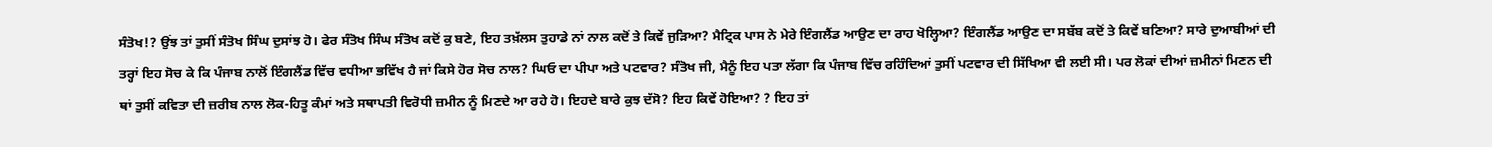ਸੰਤੋਖ!? ਉਂਝ ਤਾਂ ਤੁਸੀਂ ਸੰਤੋਖ ਸਿੰਘ ਦੁਸਾਂਝ ਹੋ। ਫੇਰ ਸੰਤੋਖ ਸਿੰਘ ਸੰਤੋਖ ਕਦੋਂ ਕੁ ਬਣੇ, ਇਹ ਤਖ਼ੱਲਸ ਤੁਹਾਡੇ ਨਾਂ ਨਾਲ ਕਦੋਂ ਤੇ ਕਿਵੇਂ ਜੁੜਿਆ? ਮੈਟ੍ਰਿਕ ਪਾਸ ਨੇ ਮੇਰੇ ਇੰਗਲੈਂਡ ਆਉਣ ਦਾ ਰਾਹ ਖੋਲ੍ਹਿਆ? ਇੰਗਲੈਂਡ ਆਉਣ ਦਾ ਸਬੱਬ ਕਦੋਂ ਤੇ ਕਿਵੇਂ ਬਣਿਆ? ਸਾਰੇ ਦੁਆਬੀਆਂ ਦੀ ਤਰ੍ਹਾਂ ਇਹ ਸੋਚ ਕੇ ਕਿ ਪੰਜਾਬ ਨਾਲੋਂ ਇੰਗਲੈਂਡ ਵਿੱਚ ਵਧੀਆ ਭਵਿੱਖ ਹੈ ਜਾਂ ਕਿਸੇ ਹੋਰ ਸੋਚ ਨਾਲ? ਘਿਓ ਦਾ ਪੀਪਾ ਅਤੇ ਪਟਵਾਰ? ਸੰਤੋਖ ਜੀ, ਮੈਨੂੰ ਇਹ ਪਤਾ ਲੱਗਾ ਕਿ ਪੰਜਾਬ ਵਿੱਚ ਰਹਿੰਦਿਆਂ ਤੁਸੀਂ ਪਟਵਾਰ ਦੀ ਸਿੱਖਿਆ ਵੀ ਲਈ ਸੀ। ਪਰ ਲੋਕਾਂ ਦੀਆਂ ਜ਼ਮੀਨਾਂ ਮਿਣਨ ਦੀ ਥਾਂ ਤੁਸੀਂ ਕਵਿਤਾ ਦੀ ਜ਼ਰੀਬ ਨਾਲ ਲੋਕ-ਹਿਤੂ ਕੰਮਾਂ ਅਤੇ ਸਥਾਪਤੀ ਵਿਰੋਧੀ ਜ਼ਮੀਨ ਨੂੰ ਮਿਣਦੇ ਆ ਰਹੇ ਹੋ। ਇਹਦੇ ਬਾਰੇ ਕੁਝ ਦੱਸੋ? ਇਹ ਕਿਵੇਂ ਹੋਇਆ? ? ਇਹ ਤਾਂ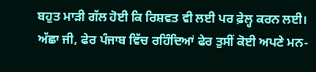ਬਹੁਤ ਮਾੜੀ ਗੱਲ ਹੋਈ ਕਿ ਰਿਸ਼ਵਤ ਵੀ ਲਈ ਪਰ ਫ਼ੇਲ੍ਹ ਕਰਨ ਲਈ। ਅੱਛਾ ਜੀ, ਫੇਰ ਪੰਜਾਬ ਵਿੱਚ ਰਹਿੰਦਿਆਂ ਫੇਰ ਤੁਸੀਂ ਕੋਈ ਅਪਣੇ ਮਨ-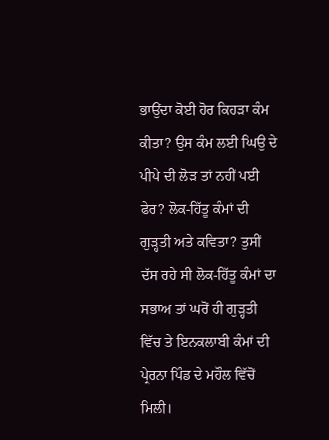ਭਾਉਂਦਾ ਕੋਈ ਹੋਰ ਕਿਹੜਾ ਕੰਮ ਕੀਤਾ? ਉਸ ਕੰਮ ਲਈ ਘਿਉ ਦੇ ਪੀਪੇ ਦੀ ਲੋੜ ਤਾਂ ਨਹੀਂ ਪਈ ਫੇਰ? ਲੋਕ-ਹਿੱਤੂ ਕੰਮਾਂ ਦੀ ਗੁੜ੍ਹਤੀ ਅਤੇ ਕਵਿਤਾ? ਤੁਸੀਂ ਦੱਸ ਰਹੇ ਸੀ ਲੋਕ-ਹਿੱਤੂ ਕੰਮਾਂ ਦਾ ਸਭਾਅ ਤਾਂ ਘਰੋਂ ਹੀ ਗੁੜ੍ਹਤੀ ਵਿੱਚ ਤੇ ਇਨਕਲਾਬੀ ਕੰਮਾਂ ਦੀ ਪ੍ਰੇਰਨਾ ਪਿੰਡ ਦੇ ਮਹੌਲ ਵਿੱਚੋਂ ਮਿਲੀ।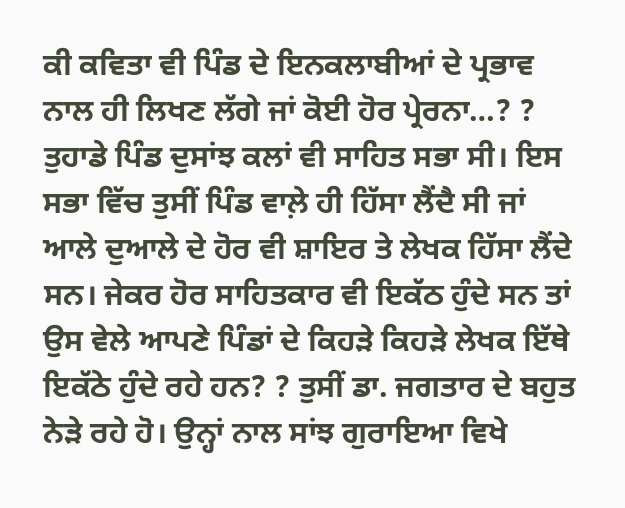ਕੀ ਕਵਿਤਾ ਵੀ ਪਿੰਡ ਦੇ ਇਨਕਲਾਬੀਆਂ ਦੇ ਪ੍ਰਭਾਵ ਨਾਲ ਹੀ ਲਿਖਣ ਲੱਗੇ ਜਾਂ ਕੋਈ ਹੋਰ ਪ੍ਰੇਰਨਾ…? ? ਤੁਹਾਡੇ ਪਿੰਡ ਦੁਸਾਂਝ ਕਲਾਂ ਵੀ ਸਾਹਿਤ ਸਭਾ ਸੀ। ਇਸ ਸਭਾ ਵਿੱਚ ਤੁਸੀਂ ਪਿੰਡ ਵਾਲ਼ੇ ਹੀ ਹਿੱਸਾ ਲੈਂਦੈ ਸੀ ਜਾਂ ਆਲੇ ਦੁਆਲੇ ਦੇ ਹੋਰ ਵੀ ਸ਼ਾਇਰ ਤੇ ਲੇਖਕ ਹਿੱਸਾ ਲੈਂਦੇ ਸਨ। ਜੇਕਰ ਹੋਰ ਸਾਹਿਤਕਾਰ ਵੀ ਇਕੱਠ ਹੁੰਦੇ ਸਨ ਤਾਂ ਉਸ ਵੇਲੇ ਆਪਣੇ ਪਿੰਡਾਂ ਦੇ ਕਿਹੜੇ ਕਿਹੜੇ ਲੇਖਕ ਇੱਥੇ ਇਕੱਠੇ ਹੁੰਦੇ ਰਹੇ ਹਨ? ? ਤੁਸੀਂ ਡਾ. ਜਗਤਾਰ ਦੇ ਬਹੁਤ ਨੇੜੇ ਰਹੇ ਹੋ। ਉਨ੍ਹਾਂ ਨਾਲ ਸਾਂਝ ਗੁਰਾਇਆ ਵਿਖੇ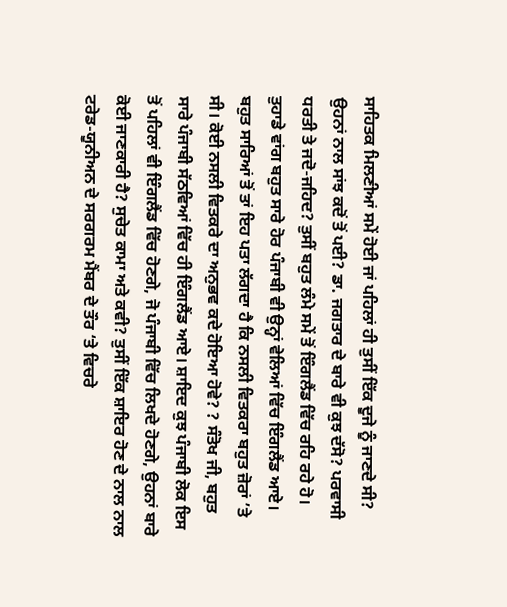ਸਾਹਿਤਕ ਮਿਲਣੀਆਂ ਸਮੇਂ ਹੋਈ ਜਾਂ ਪਹਿਲਾਂ ਹੀ ਤੁਸੀਂ ਇੱਕ ਦੂਜੇ ਨੂੰ ਜਾਣਦੇ ਸੀ? ਉਹਨਾਂ ਨਾਲ ਸਾਂਝ ਕਦੋਂ ਤੋਂ ਪਈ? ਡਾ. ਜਗਤਾਰ ਦੇ ਬਾਰੇ ਵੀ ਕੁਝ ਦੱਸੋ? ਪਰਵਾਸੀ ਧਰਤੀ ਤੇ ਜਦੋ-ਜਹਿਦ? ਤੁਸੀਂ ਬਹੁਤ ਲੰਮੇ ਸਮੇਂ ਤੋਂ ਇੰਗਲੈਂਡ ਵਿੱਚ ਰਹਿ ਰਹੇ ਹੋ। ਤੁਹਾਡੇ ਵਾਂਗ ਬਹੁਤ ਸਾਰੇ ਹੋਰ ਪੰਜਾਬੀ ਵੀ ਉਨ੍ਹਾਂ ਵੇਲਿਆਂ ਵਿੱਚ ਇੰਗਲੈਂਡ ਆਏ। ਬਹੁਤ ਸਾਰਿਆਂ ਤੋਂ ਤਾਂ ਇਹ ਪਤਾ ਲੱਗਦਾ ਹੈ ਕਿ ਨਸਲੀ ਵਿਤਕਰਾ ਬਹੁਤ ਜ਼ੋਰਾਂ ’ਤੇ ਸੀ। ਕੋਈ ਨਸਲੀ ਵਿਤਕਰੇ ਦਾ ਅਨੁਭਵ ਕਦੇ ਹੋਇਆ ਹੋਵੇ? ? ਸੰਤੋਖ ਜੀ, ਬਹੁਤ ਸਾਰੇ ਪੰਜਾਬੀ ਸੱਠਵਿਆਂ ਵਿੱਚ ਹੀ ਇੰਗਲੈਂਡ ਆਏ। ਸ਼ਾਇਦ ਕੁਝ ਪੰਜਾਬੀ ਲੋਕ ਇਸ ਤੋਂ ਪਹਿਲਾਂ ਵੀ ਇੰਗਲੈਂਡ ਵਿੱਚ ਹੋਣਗੇ, ਜੋ ਪੰਜਾਬੀ ਵਿੱਚ ਲਿਖਦੇ ਹੋਣਗੇ, ਉਹਨਾਂ ਬਾਰੇ ਕੋਈ ਜਾਣਕਾਰੀ ਹੈ? ਸੁਚੇਤ ਕਾਮਾ ਅਤੇ ਕਵੀ? ਤੁਸੀਂ ਇੱਕ ਸ਼ਾਇਰ ਹੋਣ ਦੇ ਨਾਲ ਨਾਲ ਟਰੇਡ-ਯੂਨੀਅਨ ਦੇ ਸਰਗਰਮ ਮੈਂਬਰ ਦੇ ਤੌਰ ‘ਤੇ ਵਿਚਰੇ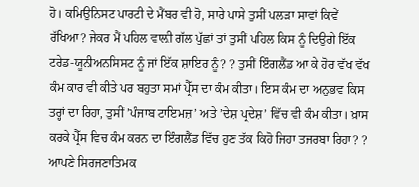ਹੋ। ਕਮਿਉਨਿਸਟ ਪਾਰਟੀ ਦੇ ਮੈਂਬਰ ਵੀ ਹੋ, ਸਾਰੇ ਪਾਸੇ ਤੁਸੀਂ ਪਲੜਾ ਸਾਵਾਂ ਕਿਵੇਂ ਰੱਖਿਆ? ਜੇਕਰ ਮੈਂ ਪਹਿਲ ਵਾਲ਼ੀ ਗੱਲ ਪੁੱਛਾਂ ਤਾਂ ਤੁਸੀਂ ਪਹਿਲ ਕਿਸ ਨੂੰ ਦਿਉਗੇ ਇੱਕ ਟਰੇਡ-ਯੂਨੀਅਨਸਿਸਟ ਨੂੰ ਜਾਂ ਇੱਕ ਸ਼ਾਇਰ ਨੂੰ? ? ਤੁਸੀਂ ਇੰਗਲੈਂਡ ਆ ਕੇ ਹੋਰ ਵੱਖ ਵੱਖ ਕੰਮ ਕਾਰ ਵੀ ਕੀਤੇ ਪਰ ਬਹੁਤਾ ਸਮਾਂ ਪ੍ਰੈੱਸ ਦਾ ਕੰਮ ਕੀਤਾ। ਇਸ ਕੰਮ ਦਾ ਅਨੁਭਵ ਕਿਸ ਤਰ੍ਹਾਂ ਦਾ ਰਿਹਾ, ਤੁਸੀਂ ’ਪੰਜਾਬ ਟਾਇਮਜ਼’ ਅਤੇ ’ਦੇਸ਼ ਪ੍ਰਦੇਸ਼’ ਵਿੱਚ ਵੀ ਕੰਮ ਕੀਤਾ। ਖ਼ਾਸ ਕਰਕੇ ਪ੍ਰੈੱਸ ਵਿਚ ਕੰਮ ਕਰਨ ਦਾ ਇੰਗਲੈਂਡ ਵਿੱਚ ਹੁਣ ਤੱਕ ਕਿਹੋ ਜਿਹਾ ਤਜਰਬਾ ਰਿਹਾ? ? ਆਪਣੇ ਸਿਰਜਣਾਤਿਮਕ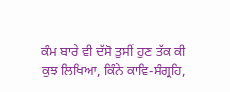ਕੰਮ ਬਾਰੇ ਵੀ ਦੱਸੋ ਤੁਸੀਂ ਹੁਣ ਤੱਕ ਕੀ ਕੁਝ ਲਿਖਿਆ, ਕਿੰਨੇ ਕਾਵਿ-ਸੰਗ੍ਰਹਿ,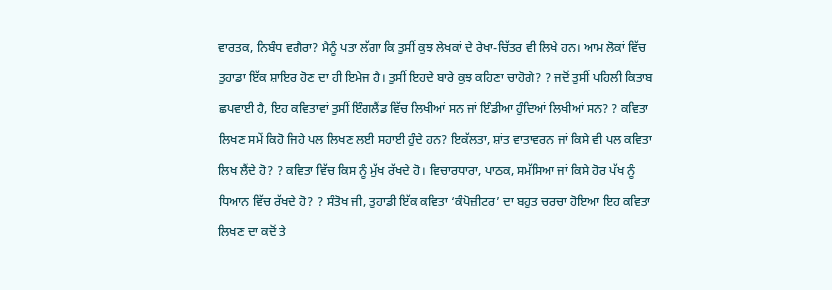ਵਾਰਤਕ, ਨਿਬੰਧ ਵਗੈਰਾ? ਮੈਨੂੰ ਪਤਾ ਲੱਗਾ ਕਿ ਤੁਸੀਂ ਕੁਝ ਲੇਖਕਾਂ ਦੇ ਰੇਖਾ-ਚਿੱਤਰ ਵੀ ਲਿਖੇ ਹਨ। ਆਮ ਲੋਕਾਂ ਵਿੱਚ ਤੁਹਾਡਾ ਇੱਕ ਸ਼ਾਇਰ ਹੋਣ ਦਾ ਹੀ ਇਮੇਜ ਹੈ। ਤੁਸੀਂ ਇਹਦੇ ਬਾਰੇ ਕੁਝ ਕਹਿਣਾ ਚਾਹੋਗੇ? ? ਜਦੋਂ ਤੁਸੀਂ ਪਹਿਲੀ ਕਿਤਾਬ ਛਪਵਾਈ ਹੈ, ਇਹ ਕਵਿਤਾਵਾਂ ਤੁਸੀਂ ਇੰਗਲੈਂਡ ਵਿੱਚ ਲਿਖੀਆਂ ਸਨ ਜਾਂ ਇੰਡੀਆ ਹੁੰਦਿਆਂ ਲਿਖੀਆਂ ਸਨ? ? ਕਵਿਤਾ ਲਿਖਣ ਸਮੇਂ ਕਿਹੋ ਜਿਹੇ ਪਲ ਲਿਖਣ ਲਈ ਸਹਾਈ ਹੁੰਦੇ ਹਨ? ਇਕੱਲਤਾ, ਸ਼ਾਂਤ ਵਾਤਾਵਰਨ ਜਾਂ ਕਿਸੇ ਵੀ ਪਲ ਕਵਿਤਾ ਲਿਖ ਲੈਂਦੇ ਹੋ? ? ਕਵਿਤਾ ਵਿੱਚ ਕਿਸ ਨੂੰ ਮੁੱਖ ਰੱਖਦੇ ਹੋ। ਵਿਚਾਰਧਾਰਾ, ਪਾਠਕ, ਸਮੱਸਿਆ ਜਾਂ ਕਿਸੇ ਹੋਰ ਪੱਖ ਨੂੰ ਧਿਆਨ ਵਿੱਚ ਰੱਖਦੇ ਹੋ? ? ਸੰਤੋਖ ਜੀ, ਤੁਹਾਡੀ ਇੱਕ ਕਵਿਤਾ ‘ਕੰਪੋਜ਼ੀਟਰ’ ਦਾ ਬਹੁਤ ਚਰਚਾ ਹੋਇਆ ਇਹ ਕਵਿਤਾ ਲਿਖਣ ਦਾ ਕਦੋਂ ਤੇ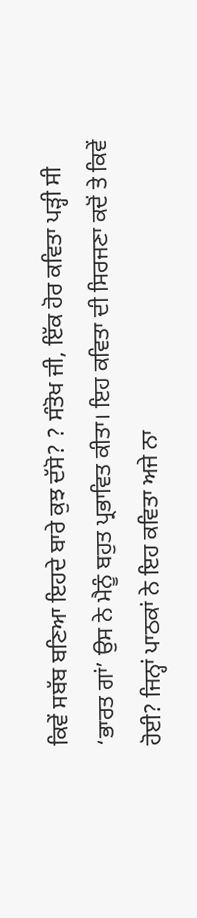ਕਿਵੇਂ ਸਬੱਬ ਬਣਿਆ ਇਹਦੇ ਬਾਰੇ ਕੁਝ ਦੱਸੋ? ? ਸੰਤੋਖ ਜੀ, ਇੱਕ ਹੋਰ ਕਵਿਤਾ ਪੜ੍ਹੀ ਸੀ ‘ਭਾਰਤ ਗਾਂ’ ਉਸ ਨੇ ਮੈਨੂੰ ਬਹੁਤ ਪ੍ਰਭਾਵਿਤ ਕੀਤਾ। ਇਹ ਕਵਿਤਾ ਦੀ ਸਿਰਜਣਾ ਕਦੋਂ ਤੇ ਕਿਵੇਂ ਹੋਈ? ਜਿਨ੍ਹਾਂ ਪਾਠਕਾਂ ਨੇ ਇਹ ਕਵਿਤਾ ਅਜੇ ਨਾ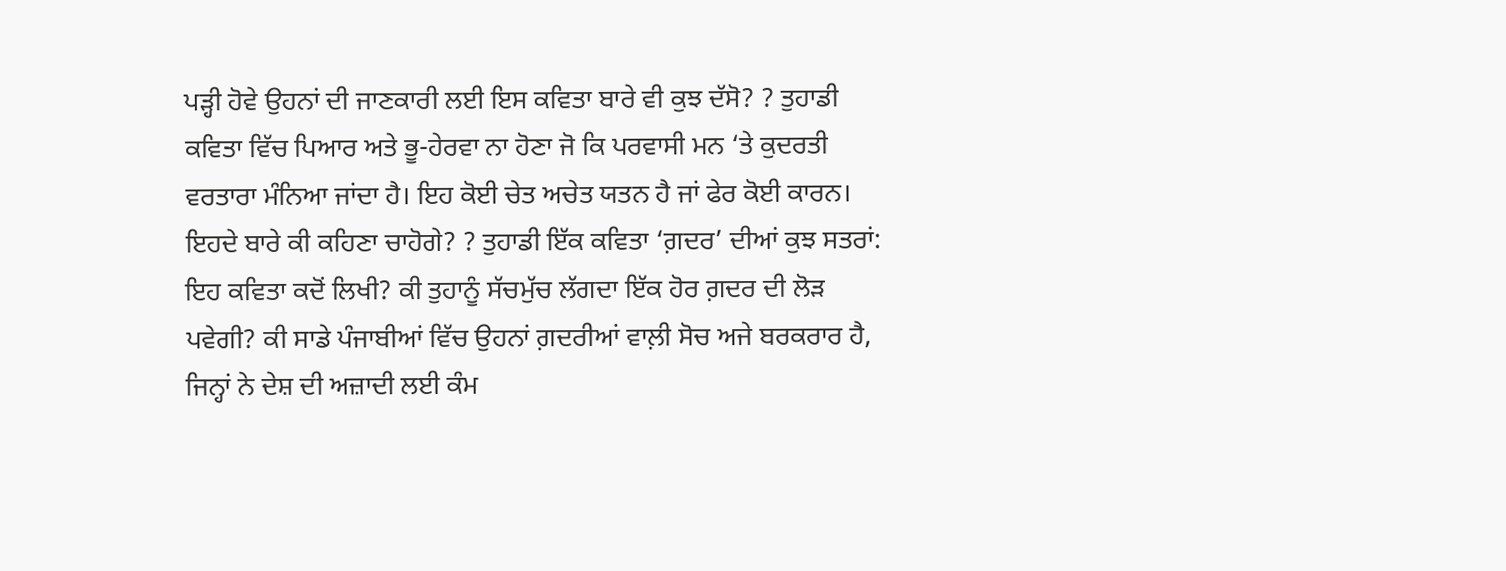ਪੜ੍ਹੀ ਹੋਵੇ ਉਹਨਾਂ ਦੀ ਜਾਣਕਾਰੀ ਲਈ ਇਸ ਕਵਿਤਾ ਬਾਰੇ ਵੀ ਕੁਝ ਦੱਸੋ? ? ਤੁਹਾਡੀ ਕਵਿਤਾ ਵਿੱਚ ਪਿਆਰ ਅਤੇ ਭੂ-ਹੇਰਵਾ ਨਾ ਹੋਣਾ ਜੋ ਕਿ ਪਰਵਾਸੀ ਮਨ ‘ਤੇ ਕੁਦਰਤੀ ਵਰਤਾਰਾ ਮੰਨਿਆ ਜਾਂਦਾ ਹੈ। ਇਹ ਕੋਈ ਚੇਤ ਅਚੇਤ ਯਤਨ ਹੈ ਜਾਂ ਫੇਰ ਕੋਈ ਕਾਰਨ। ਇਹਦੇ ਬਾਰੇ ਕੀ ਕਹਿਣਾ ਚਾਹੋਗੇ? ? ਤੁਹਾਡੀ ਇੱਕ ਕਵਿਤਾ ‘ਗ਼ਦਰ’ ਦੀਆਂ ਕੁਝ ਸਤਰਾਂ: ਇਹ ਕਵਿਤਾ ਕਦੋਂ ਲਿਖੀ? ਕੀ ਤੁਹਾਨੂੰ ਸੱਚਮੁੱਚ ਲੱਗਦਾ ਇੱਕ ਹੋਰ ਗ਼ਦਰ ਦੀ ਲੋੜ ਪਵੇਗੀ? ਕੀ ਸਾਡੇ ਪੰਜਾਬੀਆਂ ਵਿੱਚ ਉਹਨਾਂ ਗ਼ਦਰੀਆਂ ਵਾਲ਼ੀ ਸੋਚ ਅਜੇ ਬਰਕਰਾਰ ਹੈ, ਜਿਨ੍ਹਾਂ ਨੇ ਦੇਸ਼ ਦੀ ਅਜ਼ਾਦੀ ਲਈ ਕੰਮ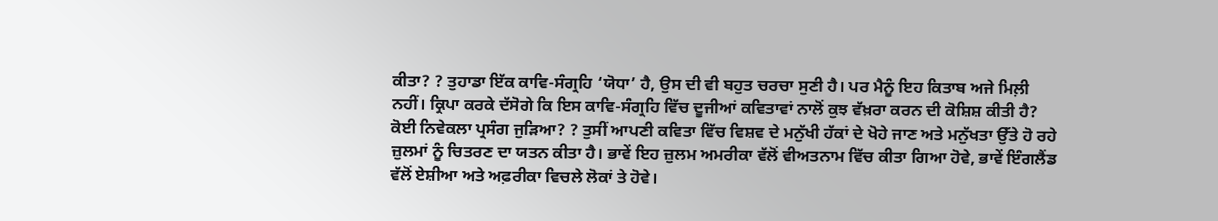ਕੀਤਾ? ? ਤੁਹਾਡਾ ਇੱਕ ਕਾਵਿ-ਸੰਗ੍ਰਹਿ ‘ਯੋਧਾ’ ਹੈ, ਉਸ ਦੀ ਵੀ ਬਹੁਤ ਚਰਚਾ ਸੁਣੀ ਹੈ। ਪਰ ਮੈਨੂੰ ਇਹ ਕਿਤਾਬ ਅਜੇ ਮਿਲ਼ੀ ਨਹੀਂ। ਕ੍ਰਿਪਾ ਕਰਕੇ ਦੱਸੋਗੇ ਕਿ ਇਸ ਕਾਵਿ-ਸੰਗ੍ਰਹਿ ਵਿੱਚ ਦੂਜੀਆਂ ਕਵਿਤਾਵਾਂ ਨਾਲੋਂ ਕੁਝ ਵੱਖ਼ਰਾ ਕਰਨ ਦੀ ਕੋਸ਼ਿਸ਼ ਕੀਤੀ ਹੈ? ਕੋਈ ਨਿਵੇਕਲਾ ਪ੍ਰਸੰਗ ਜੁੜਿਆ? ? ਤੁਸੀਂ ਆਪਣੀ ਕਵਿਤਾ ਵਿੱਚ ਵਿਸ਼ਵ ਦੇ ਮਨੁੱਖੀ ਹੱਕਾਂ ਦੇ ਖੋਹੇ ਜਾਣ ਅਤੇ ਮਨੁੱਖਤਾ ਉੱਤੇ ਹੋ ਰਹੇ ਜ਼ੁਲਮਾਂ ਨੂੰ ਚਿਤਰਣ ਦਾ ਯਤਨ ਕੀਤਾ ਹੈ। ਭਾਵੇਂ ਇਹ ਜ਼ੁਲਮ ਅਮਰੀਕਾ ਵੱਲੋਂ ਵੀਅਤਨਾਮ ਵਿੱਚ ਕੀਤਾ ਗਿਆ ਹੋਵੇ, ਭਾਵੇਂ ਇੰਗਲੈਂਡ ਵੱਲੋਂ ਏਸ਼ੀਆ ਅਤੇ ਅਫ਼ਰੀਕਾ ਵਿਚਲੇ ਲੋਕਾਂ ਤੇ ਹੋਵੇ।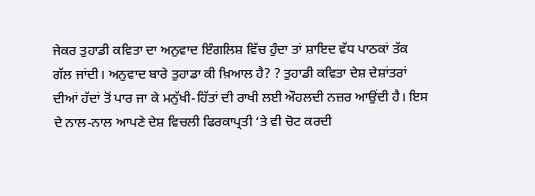ਜੇਕਰ ਤੁਹਾਡੀ ਕਵਿਤਾ ਦਾ ਅਨੁਵਾਦ ਇੰਗਲਿਸ਼ ਵਿੱਚ ਹੁੰਦਾ ਤਾਂ ਸ਼ਾਇਦ ਵੱਧ ਪਾਠਕਾਂ ਤੱਕ ਗੱਲ ਜਾਂਦੀ। ਅਨੁਵਾਦ ਬਾਰੇ ਤੁਹਾਡਾ ਕੀ ਖ਼ਿਆਲ ਹੈ? ? ਤੁਹਾਡੀ ਕਵਿਤਾ ਦੇਸ਼ ਦੇਸ਼ਾਂਤਰਾਂ ਦੀਆਂ ਹੱਦਾਂ ਤੋਂ ਪਾਰ ਜਾ ਕੇ ਮਨੁੱਖੀ-ਹਿੱਤਾਂ ਦੀ ਰਾਖੀ ਲਈ ਔਹਲਦੀ ਨਜ਼ਰ ਆਉਂਦੀ ਹੈ। ਇਸ ਦੇ ਨਾਲ-ਨਾਲ ਆਪਣੇ ਦੇਸ਼ ਵਿਚਲੀ ਫਿਰਕਾਪ੍ਰਤੀ ‘ਤੇ ਵੀ ਚੋਟ ਕਰਦੀ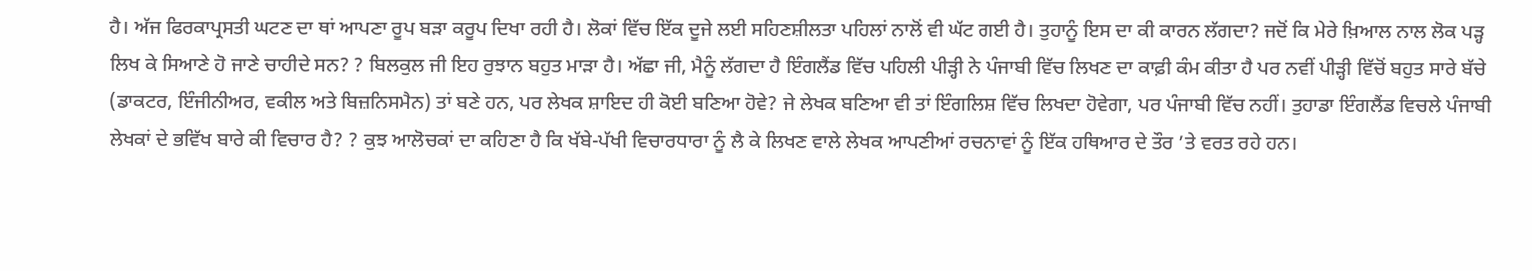ਹੈ। ਅੱਜ ਫਿਰਕਾਪ੍ਰਸਤੀ ਘਟਣ ਦਾ ਥਾਂ ਆਪਣਾ ਰੂਪ ਬੜਾ ਕਰੂਪ ਦਿਖਾ ਰਹੀ ਹੈ। ਲੋਕਾਂ ਵਿੱਚ ਇੱਕ ਦੂਜੇ ਲਈ ਸਹਿਣਸ਼ੀਲਤਾ ਪਹਿਲਾਂ ਨਾਲੋਂ ਵੀ ਘੱਟ ਗਈ ਹੈ। ਤੁਹਾਨੂੰ ਇਸ ਦਾ ਕੀ ਕਾਰਨ ਲੱਗਦਾ? ਜਦੋਂ ਕਿ ਮੇਰੇ ਖ਼ਿਆਲ ਨਾਲ ਲੋਕ ਪੜ੍ਹ ਲਿਖ ਕੇ ਸਿਆਣੇ ਹੋ ਜਾਣੇ ਚਾਹੀਦੇ ਸਨ? ? ਬਿਲਕੁਲ ਜੀ ਇਹ ਰੁਝਾਨ ਬਹੁਤ ਮਾੜਾ ਹੈ। ਅੱਛਾ ਜੀ, ਮੈਨੂੰ ਲੱਗਦਾ ਹੈ ਇੰਗਲੈਂਡ ਵਿੱਚ ਪਹਿਲੀ ਪੀੜ੍ਹੀ ਨੇ ਪੰਜਾਬੀ ਵਿੱਚ ਲਿਖਣ ਦਾ ਕਾਫ਼ੀ ਕੰਮ ਕੀਤਾ ਹੈ ਪਰ ਨਵੀਂ ਪੀੜ੍ਹੀ ਵਿੱਚੋਂ ਬਹੁਤ ਸਾਰੇ ਬੱਚੇ (ਡਾਕਟਰ, ਇੰਜੀਨੀਅਰ, ਵਕੀਲ ਅਤੇ ਬਿਜ਼ਨਿਸਮੈਨ) ਤਾਂ ਬਣੇ ਹਨ, ਪਰ ਲੇਖਕ ਸ਼ਾਇਦ ਹੀ ਕੋਈ ਬਣਿਆ ਹੋਵੇ? ਜੇ ਲੇਖਕ ਬਣਿਆ ਵੀ ਤਾਂ ਇੰਗਲਿਸ਼ ਵਿੱਚ ਲਿਖਦਾ ਹੋਵੇਗਾ, ਪਰ ਪੰਜਾਬੀ ਵਿੱਚ ਨਹੀਂ। ਤੁਹਾਡਾ ਇੰਗਲੈਂਡ ਵਿਚਲੇ ਪੰਜਾਬੀ ਲੇਖਕਾਂ ਦੇ ਭਵਿੱਖ ਬਾਰੇ ਕੀ ਵਿਚਾਰ ਹੈ? ? ਕੁਝ ਆਲੋਚਕਾਂ ਦਾ ਕਹਿਣਾ ਹੈ ਕਿ ਖੱਬੇ-ਪੱਖੀ ਵਿਚਾਰਧਾਰਾ ਨੂੰ ਲੈ ਕੇ ਲਿਖਣ ਵਾਲੇ ਲੇਖਕ ਆਪਣੀਆਂ ਰਚਨਾਵਾਂ ਨੂੰ ਇੱਕ ਹਥਿਆਰ ਦੇ ਤੌਰ ’ਤੇ ਵਰਤ ਰਹੇ ਹਨ।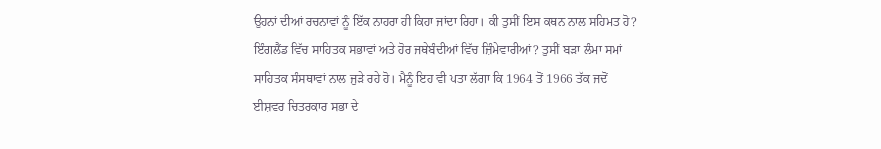ਉਹਨਾਂ ਦੀਆਂ ਰਚਨਾਵਾਂ ਨੂੰ ਇੱਕ ਨਾਹਰਾ ਹੀ ਕਿਹਾ ਜਾਂਦਾ ਰਿਹਾ। ਕੀ ਤੁਸੀਂ ਇਸ ਕਥਨ ਨਾਲ ਸਹਿਮਤ ਹੋ? ਇੰਗਲੈਂਡ ਵਿੱਚ ਸਾਹਿਤਕ ਸਭਾਵਾਂ ਅਤੇ ਹੋਰ ਜਥੇਬੰਦੀਆਂ ਵਿੱਚ ਜ਼ਿੰਮੇਵਾਰੀਆਂ? ਤੁਸੀਂ ਬੜਾ ਲੰਮਾ ਸਮਾਂ ਸਾਹਿਤਕ ਸੰਸਥਾਵਾਂ ਨਾਲ ਜੁੜੇ ਰਹੇ ਹੋ। ਮੈਨੂੰ ਇਹ ਵੀ ਪਤਾ ਲੱਗਾ ਕਿ 1964 ਤੋਂ 1966 ਤੱਕ ਜਦੋਂ ਈਸ਼ਵਰ ਚਿਤਰਕਾਰ ਸਭਾ ਦੇ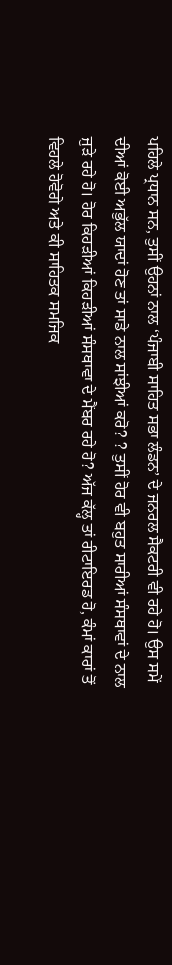ਪਹਿਲੇ ਪ੍ਰਧਾਨ ਸਨ, ਤੁਸੀਂ ਉਹਨਾਂ ਨਾਲ ‘ਪੰਜਾਬੀ ਸਾਹਿਤ ਸਭਾ ਲੰਡਨ’ ਦੇ ਜਨਰਲ ਸੈਕਟਰੀ ਵੀ ਰਹੇ ਹੋ। ਉਸ ਸਮੇਂ ਦੀਆਂ ਕੋਈ ਅਭੁੱਲ ਯਾਦਾਂ ਹੋਣ ਤਾਂ ਸਾਡੇ ਨਾਲ ਸਾਂਝੀਆਂ ਕਰੋ? ? ਤੁਸੀਂ ਹੋਰ ਵੀ ਬਹੁਤ ਸਾਰੀਆਂ ਸੰਸਥਾਵਾਂ ਦੇ ਨਾਲ ਜੁੜੇ ਰਹੇ ਹੋ। ਹੋਰ ਕਿਹੜੀਆਂ ਕਿਹੜੀਆਂ ਸੰਸਥਾਵਾ ਦੇ ਮੈਂਬਰ ਰਹੇ ਹੋ? ਅੱਜ ਕੱਲ੍ਹ ਤਾਂ ਰੀਟਾਇਰਡ ਹੋ, ਕੰਮਾਂ ਕਾਰਾਂ ਤੋਂ ਵਿਹਲੇ ਹੋਵੋਗੇ ਅਤੇ ਕੀ ਸਾਹਿਤਕ ਸਮਜਿਕ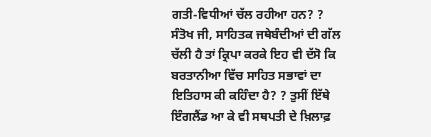ਗਤੀ-ਵਿਧੀਆਂ ਚੱਲ ਰਹੀਆ ਹਨ? ? ਸੰਤੋਖ ਜੀ, ਸਾਹਿਤਕ ਜਥੇਬੰਦੀਆਂ ਦੀ ਗੱਲ ਚੱਲੀ ਹੈ ਤਾਂ ਕ੍ਰਿਪਾ ਕਰਕੇ ਇਹ ਵੀ ਦੱਸੋ ਕਿ ਬਰਤਾਨੀਆ ਵਿੱਚ ਸਾਹਿਤ ਸਭਾਵਾਂ ਦਾ ਇਤਿਹਾਸ ਕੀ ਕਹਿੰਦਾ ਹੈ? ? ਤੁਸੀਂ ਇੱਥੇ ਇੰਗਲੈਂਡ ਆ ਕੇ ਵੀ ਸਥਪਤੀ ਦੇ ਖ਼ਿਲਾਫ਼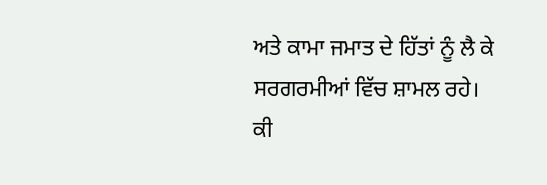ਅਤੇ ਕਾਮਾ ਜਮਾਤ ਦੇ ਹਿੱਤਾਂ ਨੂੰ ਲੈ ਕੇ ਸਰਗਰਮੀਆਂ ਵਿੱਚ ਸ਼ਾਮਲ ਰਹੇ। ਕੀ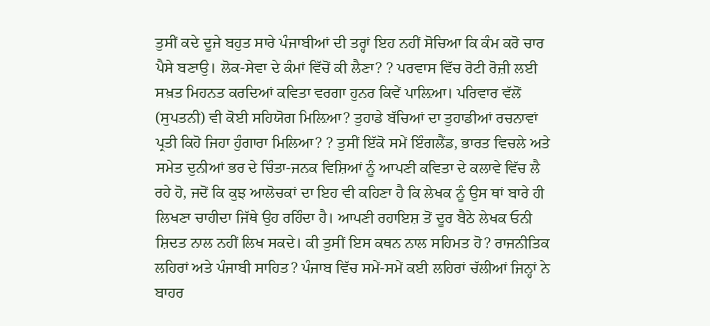ਤੁਸੀਂ ਕਦੇ ਦੂਜੇ ਬਹੁਤ ਸਾਰੇ ਪੰਜਾਬੀਆਂ ਦੀ ਤਰ੍ਹਾਂ ਇਹ ਨਹੀਂ ਸੋਚਿਆ ਕਿ ਕੰਮ ਕਰੋ ਚਾਰ ਪੈਸੇ ਬਣਾਉ। ਲੋਕ-ਸੇਵਾ ਦੇ ਕੰਮਾਂ ਵਿੱਚੋਂ ਕੀ ਲੈਣਾ? ? ਪਰਵਾਸ ਵਿੱਚ ਰੋਟੀ ਰੋਜ਼ੀ ਲਈ ਸਖ਼ਤ ਮਿਹਨਤ ਕਰਦਿਆਂ ਕਵਿਤਾ ਵਰਗਾ ਹੁਨਰ ਕਿਵੇਂ ਪਾਲ਼ਿਆ। ਪਰਿਵਾਰ ਵੱਲੋਂ (ਸੁਪਤਨੀ) ਵੀ ਕੋਈ ਸਹਿਯੋਗ ਮਿਲ਼ਿਆ? ਤੁਹਾਡੇ ਬੱਚਿਆਂ ਦਾ ਤੁਹਾਡੀਆਂ ਰਚਨਾਵਾਂ ਪ੍ਰਤੀ ਕਿਹੋ ਜਿਹਾ ਹੁੰਗਾਰਾ ਮਿਲਿਆ? ? ਤੁਸੀਂ ਇੱਕੋ ਸਮੇਂ ਇੰਗਲੈਂਡ, ਭਾਰਤ ਵਿਚਲੇ ਅਤੇ ਸਮੇਤ ਦੁਨੀਆਂ ਭਰ ਦੇ ਚਿੰਤਾ-ਜਨਕ ਵਿਸ਼ਿਆਂ ਨੂੰ ਆਪਣੀ ਕਵਿਤਾ ਦੇ ਕਲਾਵੇ ਵਿੱਚ ਲੈ ਰਹੇ ਹੋ, ਜਦੋਂ ਕਿ ਕੁਝ ਆਲੋਚਕਾਂ ਦਾ ਇਹ ਵੀ ਕਹਿਣਾ ਹੈ ਕਿ ਲੇਖਕ ਨੂੰ ਉਸ ਥਾਂ ਬਾਰੇ ਹੀ ਲਿਖਣਾ ਚਾਹੀਦਾ ਜਿੱਥੇ ਉਹ ਰਹਿੰਦਾ ਹੈ। ਆਪਣੀ ਰਹਾਇਸ਼ ਤੋਂ ਦੂਰ ਬੈਠੇ ਲੇਖਕ ਓਨੀ ਸ਼ਿਦਤ ਨਾਲ ਨਹੀਂ ਲਿਖ ਸਕਦੇ। ਕੀ ਤੁਸੀਂ ਇਸ ਕਥਨ ਨਾਲ ਸਹਿਮਤ ਹੋ? ਰਾਜਨੀਤਿਕ ਲਹਿਰਾਂ ਅਤੇ ਪੰਜਾਬੀ ਸਾਹਿਤ? ਪੰਜਾਬ ਵਿੱਚ ਸਮੇਂ-ਸਮੇਂ ਕਈ ਲਹਿਰਾਂ ਚੱਲੀਆਂ ਜਿਨ੍ਹਾਂ ਨੇ ਬਾਹਰ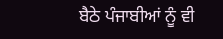ਬੈਠੇ ਪੰਜਾਬੀਆਂ ਨੂੰ ਵੀ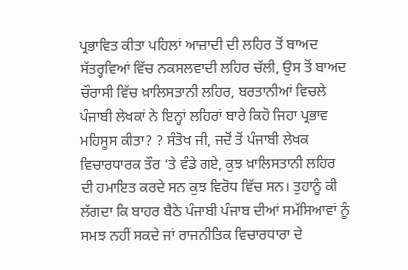ਪ੍ਰਭਾਵਿਤ ਕੀਤਾ ਪਹਿਲਾਂ ਆਜ਼ਾਦੀ ਦੀ ਲਹਿਰ ਤੋਂ ਬਾਅਦ ਸੱਤਰ੍ਹਵਿਆਂ ਵਿੱਚ ਨਕਸਲਵਾਦੀ ਲਹਿਰ ਚੱਲੀ, ਉਸ ਤੋਂ ਬਾਅਦ ਚੌਰਾਸੀ ਵਿੱਚ ਖ਼ਾਲਿਸਤਾਨੀ ਲਹਿਰ, ਬਰਤਾਨੀਆਂ ਵਿਚਲੇ ਪੰਜਾਬੀ ਲੇਖਕਾਂ ਨੇ ਇਨ੍ਹਾਂ ਲਹਿਰਾਂ ਬਾਰੇ ਕਿਹੋ ਜਿਹਾ ਪ੍ਰਭਾਵ ਮਹਿਸੂਸ ਕੀਤਾ? ? ਸੰਤੋਖ ਜੀ, ਜਦੋਂ ਤੋਂ ਪੰਜਾਬੀ ਲੇਖਕ ਵਿਚਾਰਧਾਰਕ ਤੌਰ ‘ਤੇ ਵੰਡੇ ਗਏ, ਕੁਝ ਖ਼ਾਲਿਸਤਾਨੀ ਲਹਿਰ ਦੀ ਹਮਾਇਤ ਕਰਦੇ ਸਨ ਕੁਝ ਵਿਰੋਧ ਵਿੱਚ ਸਨ। ਤੁਹਾਨੂੰ ਕੀ ਲੱਗਦਾ ਕਿ ਬਾਹਰ ਬੈਠੇ ਪੰਜਾਬੀ ਪੰਜਾਬ ਦੀਆਂ ਸਮੱਸਿਆਵਾਂ ਨੂੰ ਸਮਝ ਨਹੀਂ ਸਕਦੇ ਜਾਂ ਰਾਜਨੀਤਿਕ ਵਿਚਾਰਧਾਰਾ ਦੇ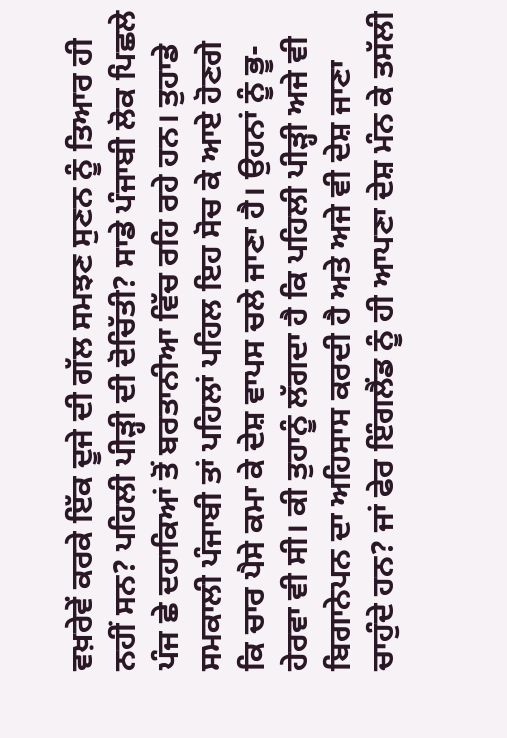ਵਖ਼ਰੇਵੇਂ ਕਰਕੇ ਇੱਕ ਦੂਜੇ ਦੀ ਗੱਲ ਸਮਝਣ ਸੁਣਨ ਨੂੰ ਤਿਆਰ ਹੀ ਨਹੀਂ ਸਨ? ਪਹਿਲੀ ਪੀੜ੍ਹੀ ਦੀ ਦੋਚਿੱਤੀ? ਸਾਡੇ ਪੰਜਾਬੀ ਲੋਕ ਪਿਛਲੇ ਪੰਜ ਛੇ ਦਹਾਕਿਆਂ ਤੋਂ ਬਰਤਾਨੀਆ ਵਿੱਚ ਰਹਿ ਰਹੇ ਹਨ। ਤੁਹਾਡੇ ਸਮਕਾਲੀ ਪੰਜਾਬੀ ਤਾਂ ਪਹਿਲਾਂ ਪਹਿਲ ਇਹ ਸੋਚ ਕੇ ਆਏ ਹੋਣਗੇ ਕਿ ਚਾਰ ਪੈਸੇ ਕਮਾ ਕੇ ਦੇਸ਼ ਵਾਪਸ ਚਲੇ ਜਾਣਾ ਹੈ। ਉਹਨਾਂ ਨੂੰ ਭੂ-ਹੇਰਵਾ ਵੀ ਸੀ। ਕੀ ਤੁਹਾਨੂੰ ਲੱਗਦਾ ਹੈ ਕਿ ਪਹਿਲੀ ਪੀੜ੍ਹੀ ਅਜੇ ਵੀ ਬਿਗਾਨੇਪਨ ਦਾ ਅਹਿਸਾਸ ਕਰਦੀ ਹੈ ਅਤੇ ਅਜੇ ਵੀ ਦੇਸ਼ ਜਾਣਾ ਚਾਹੁੰਦੇ ਹਨ? ਜਾਂ ਫੇਰ ਇੰਗਲੈਂਡ ਨੂੰ ਹੀ ਆਪਣਾ ਦੇਸ਼ ਮੰਨ ਕੇ ਤਸੱਲੀ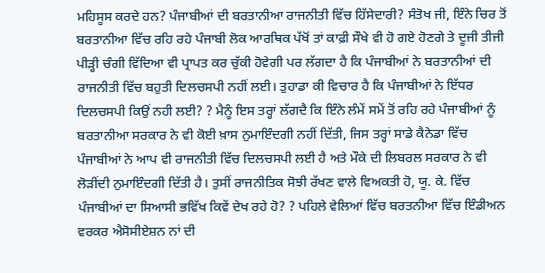ਮਹਿਸੂਸ ਕਰਦੇ ਹਨ? ਪੰਜਾਬੀਆਂ ਦੀ ਬਰਤਾਨੀਆ ਰਾਜਨੀਤੀ ਵਿੱਚ ਹਿੱਸੇਦਾਰੀ? ਸੰਤੋਖ ਜੀ, ਇੰਨੇ ਚਿਰ ਤੋਂ ਬਰਤਾਨੀਆ ਵਿੱਚ ਰਹਿ ਰਹੇ ਪੰਜਾਬੀ ਲੋਕ ਆਰਥਿਕ ਪੱਖੋਂ ਤਾਂ ਕਾਫ਼ੀ ਸੌਖੇ ਵੀ ਹੋ ਗਏ ਹੋਣਗੇ ਤੇ ਦੂਜੀ ਤੀਜੀ ਪੀੜ੍ਹੀ ਚੰਗੀ ਵਿੱਦਿਆ ਵੀ ਪ੍ਰਾਪਤ ਕਰ ਚੁੱਕੀ ਹੋਵੇਗੀ ਪਰ ਲੱਗਦਾ ਹੈ ਕਿ ਪੰਜਾਬੀਆਂ ਨੇ ਬਰਤਾਨੀਆਂ ਦੀ ਰਾਜਨੀਤੀ ਵਿੱਚ ਬਹੁਤੀ ਦਿਲਚਸਪੀ ਨਹੀਂ ਲਈ। ਤੁਹਾਡਾ ਕੀ ਵਿਚਾਰ ਹੈ ਕਿ ਪੰਜਾਬੀਆਂ ਨੇ ਇੱਧਰ ਦਿਲਚਸਪੀ ਕਿਉਂ ਨਹੀ ਲਈ? ? ਮੈਨੂੰ ਇਸ ਤਰ੍ਹਾਂ ਲੱਗਦੈ ਕਿ ਇੰਨੇ ਲੰਮੇਂ ਸਮੇਂ ਤੋਂ ਰਹਿ ਰਹੇ ਪੰਜਾਬੀਆਂ ਨੂੰ ਬਰਤਾਨੀਆ ਸਰਕਾਰ ਨੇ ਵੀ ਕੋਈ ਖ਼ਾਸ ਨੁਮਾਇੰਦਗੀ ਨਹੀਂ ਦਿੱਤੀ, ਜਿਸ ਤਰ੍ਹਾਂ ਸਾਡੇ ਕੈਨੇਡਾ ਵਿੱਚ ਪੰਜਾਬੀਆਂ ਨੇ ਆਪ ਵੀ ਰਾਜਨੀਤੀ ਵਿੱਚ ਦਿਲਚਸਪੀ ਲਈ ਹੈ ਅਤੇ ਮੌਕੇ ਦੀ ਲਿਬਰਲ ਸਰਕਾਰ ਨੇ ਵੀ ਲੋੜੀਂਦੀ ਨੁਮਾਇੰਦਗੀ ਦਿੱਤੀ ਹੈ। ਤੁਸੀਂ ਰਾਜਨੀਤਿਕ ਸੋਝੀ ਰੱਖਣ ਵਾਲੇ ਵਿਅਕਤੀ ਹੋ, ਯੂ. ਕੇ. ਵਿੱਚ ਪੰਜਾਬੀਆਂ ਦਾ ਸਿਆਸੀ ਭਵਿੱਖ ਕਿਵੇਂ ਦੇਖ ਰਹੇ ਹੋ? ? ਪਹਿਲੇ ਵੇਲਿਆਂ ਵਿੱਚ ਬਰਤਨੀਆ ਵਿੱਚ ਇੰਡੀਅਨ ਵਰਕਰ ਐਸੋਸੀਏਸ਼ਨ ਨਾਂ ਦੀ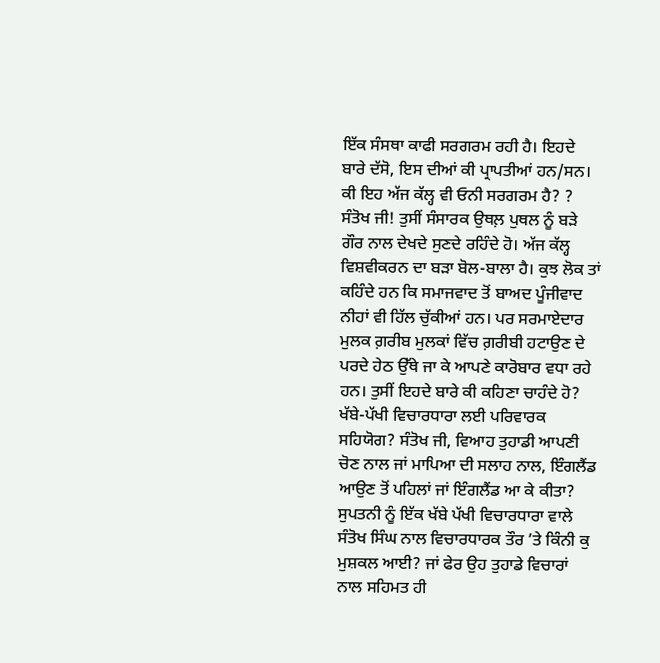ਇੱਕ ਸੰਸਥਾ ਕਾਫੀ ਸਰਗਰਮ ਰਹੀ ਹੈ। ਇਹਦੇ ਬਾਰੇ ਦੱਸੋ, ਇਸ ਦੀਆਂ ਕੀ ਪ੍ਰਾਪਤੀਆਂ ਹਨ/ਸਨ। ਕੀ ਇਹ ਅੱਜ ਕੱਲ੍ਹ ਵੀ ਓਨੀ ਸਰਗਰਮ ਹੈ? ? ਸੰਤੋਖ ਜੀ! ਤੁਸੀਂ ਸੰਸਾਰਕ ਉਥਲ਼ ਪੁਥਲ ਨੂੰ ਬੜੇ ਗੌਰ ਨਾਲ ਦੇਖਦੇ ਸੁਣਦੇ ਰਹਿੰਦੇ ਹੋ। ਅੱਜ ਕੱਲ੍ਹ ਵਿਸ਼ਵੀਕਰਨ ਦਾ ਬੜਾ ਬੋਲ-ਬਾਲਾ ਹੈ। ਕੁਝ ਲੋਕ ਤਾਂ ਕਹਿੰਦੇ ਹਨ ਕਿ ਸਮਾਜਵਾਦ ਤੋਂ ਬਾਅਦ ਪੂੰਜੀਵਾਦ ਨੀਹਾਂ ਵੀ ਹਿੱਲ ਚੁੱਕੀਆਂ ਹਨ। ਪਰ ਸਰਮਾਏਦਾਰ ਮੁਲਕ ਗ਼ਰੀਬ ਮੁਲਕਾਂ ਵਿੱਚ ਗ਼ਰੀਬੀ ਹਟਾਉਣ ਦੇ ਪਰਦੇ ਹੇਠ ਉੱਥੇ ਜਾ ਕੇ ਆਪਣੇ ਕਾਰੋਬਾਰ ਵਧਾ ਰਹੇ ਹਨ। ਤੁਸੀਂ ਇਹਦੇ ਬਾਰੇ ਕੀ ਕਹਿਣਾ ਚਾਹੰਦੇ ਹੋ? ਖੱਬੇ-ਪੱਖੀ ਵਿਚਾਰਧਾਰਾ ਲਈ ਪਰਿਵਾਰਕ ਸਹਿਯੋਗ? ਸੰਤੋਖ ਜੀ, ਵਿਆਹ ਤੁਹਾਡੀ ਆਪਣੀ ਚੋਣ ਨਾਲ ਜਾਂ ਮਾਪਿਆ ਦੀ ਸਲਾਹ ਨਾਲ, ਇੰਗਲੈਂਡ ਆਉਣ ਤੋਂ ਪਹਿਲਾਂ ਜਾਂ ਇੰਗਲੈਂਡ ਆ ਕੇ ਕੀਤਾ? ਸੁਪਤਨੀ ਨੂੰ ਇੱਕ ਖੱਬੇ ਪੱਖੀ ਵਿਚਾਰਧਾਰਾ ਵਾਲੇ ਸੰਤੋਖ ਸਿੰਘ ਨਾਲ ਵਿਚਾਰਧਾਰਕ ਤੌਰ ’ਤੇ ਕਿੰਨੀ ਕੁ ਮੁਸ਼ਕਲ ਆਈ? ਜਾਂ ਫੇਰ ਉਹ ਤੁਹਾਡੇ ਵਿਚਾਰਾਂ ਨਾਲ ਸਹਿਮਤ ਹੀ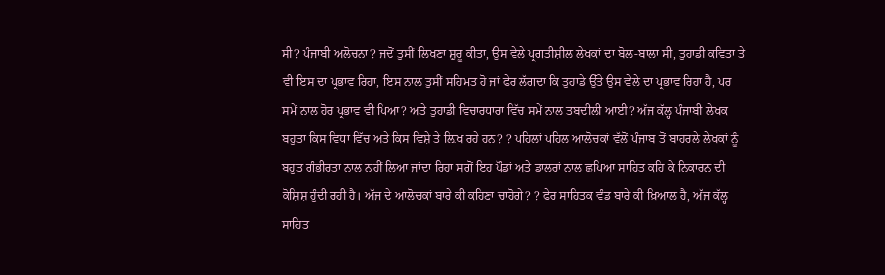ਸੀ? ਪੰਜਾਬੀ ਅਲੋਚਨਾ? ਜਦੋਂ ਤੁਸੀਂ ਲਿਖਣਾ ਸ਼ੁਰੂ ਕੀਤਾ, ਉਸ ਵੇਲੇ ਪ੍ਰਗਤੀਸ਼ੀਲ ਲੇਖਕਾਂ ਦਾ ਬੋਲ-ਬਾਲਾ ਸੀ, ਤੁਹਾਡੀ ਕਵਿਤਾ ਤੇ ਵੀ ਇਸ ਦਾ ਪ੍ਰਭਾਵ ਰਿਹਾ, ਇਸ ਨਾਲ ਤੁਸੀਂ ਸਹਿਮਤ ਹੋ ਜਾਂ ਫੇਰ ਲੱਗਦਾ ਕਿ ਤੁਹਾਡੇ ਉੱਤੇ ਉਸ ਵੇਲੇ ਦਾ ਪ੍ਰਭਾਵ ਰਿਹਾ ਹੈ, ਪਰ ਸਮੇਂ ਨਾਲ ਹੋਰ ਪ੍ਰਭਾਵ ਵੀ ਪਿਆ? ਅਤੇ ਤੁਹਾਡੀ ਵਿਚਾਰਧਾਰਾ ਵਿੱਚ ਸਮੇਂ ਨਾਲ ਤਬਦੀਲੀ ਆਈ? ਅੱਜ ਕੱਲ੍ਹ ਪੰਜਾਬੀ ਲੇਖਕ ਬਹੁਤਾ ਕਿਸ ਵਿਧਾ ਵਿੱਚ ਅਤੇ ਕਿਸ ਵਿਸ਼ੇ ਤੇ ਲ਼ਿਖ ਰਹੇ ਹਨ? ? ਪਹਿਲਾਂ ਪਹਿਲ ਆਲੋਚਕਾਂ ਵੱਲੋਂ ਪੰਜਾਬ ਤੋਂ ਬਾਹਰਲੇ ਲੇਖਕਾਂ ਨੂੰ ਬਹੁਤ ਗੰਭੀਰਤਾ ਨਾਲ ਨਹੀਂ ਲਿਆ ਜਾਂਦਾ ਰਿਹਾ ਸਗੋਂ ਇਹ ਪੌਡਾਂ ਅਤੇ ਡਾਲਰਾਂ ਨਾਲ ਛਪਿਆ ਸਾਹਿਤ ਕਹਿ ਕੇ ਨਿਕਾਰਨ ਦੀ ਕੋਸ਼ਿਸ਼ ਹੁੰਦੀ ਰਹੀ ਹੈ। ਅੱਜ ਦੇ ਆਲੋਚਕਾਂ ਬਾਰੇ ਕੀ ਕਹਿਣਾ ਚਾਹੋਗੇ? ? ਫੇਰ ਸਾਹਿਤਕ ਵੰਡ ਬਾਰੇ ਕੀ ਖ਼ਿਆਲ ਹੈ, ਅੱਜ ਕੱਲ੍ਹ ਸਾਹਿਤ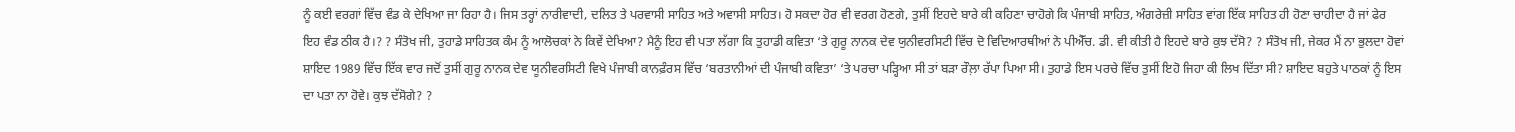ਨੂੰ ਕਈ ਵਰਗਾਂ ਵਿੱਚ ਵੰਡ ਕੇ ਦੇਖਿਆ ਜਾ ਰਿਹਾ ਹੈ। ਜਿਸ ਤਰ੍ਹਾਂ ਨਾਰੀਵਾਦੀ, ਦਲਿਤ ਤੇ ਪਰਵਾਸੀ ਸਾਹਿਤ ਅਤੇ ਅਵਾਸੀ ਸਾਹਿਤ। ਹੋ ਸਕਦਾ ਹੋਰ ਵੀ ਵਰਗ ਹੋਣਗੇ, ਤੁਸੀਂ ਇਹਦੇ ਬਾਰੇ ਕੀ ਕਹਿਣਾ ਚਾਹੋਗੇ ਕਿ ਪੰਜਾਬੀ ਸਾਹਿਤ, ਅੰਗਰੇਜ਼ੀ ਸਾਹਿਤ ਵਾਂਗ ਇੱਕ ਸਾਹਿਤ ਹੀ ਹੋਣਾ ਚਾਹੀਦਾ ਹੈ ਜਾਂ ਫੇਰ ਇਹ ਵੰਡ ਠੀਕ ਹੈ।? ? ਸੰਤੋਖ ਜੀ, ਤੁਹਾਡੇ ਸਾਹਿਤਕ ਕੰਮ ਨੂੰ ਆਲੋਚਕਾਂ ਨੇ ਕਿਵੇਂ ਦੇਖਿਆ? ਮੈਨੂੰ ਇਹ ਵੀ ਪਤਾ ਲੱਗਾ ਕਿ ਤੁਹਾਡੀ ਕਵਿਤਾ ‘ਤੇ ਗੁਰੂ ਨਾਨਕ ਦੇਵ ਯੁਨੀਵਰਸਿਟੀ ਵਿੱਚ ਦੋ ਵਿਦਿਆਰਥੀਆਂ ਨੇ ਪੀਐੱਚ. ਡੀ. ਵੀ ਕੀਤੀ ਹੈ ਇਹਦੇ ਬਾਰੇ ਕੁਝ ਦੱਸੋ? ? ਸੰਤੋਖ ਜੀ, ਜੇਕਰ ਮੈਂ ਨਾ ਭੁਲਦਾ ਹੋਵਾਂ ਸ਼ਾਇਦ 1989 ਵਿੱਚ ਇੱਕ ਵਾਰ ਜਦੋਂ ਤੁਸੀਂ ਗੁਰੂ ਨਾਨਕ ਦੇਵ ਯੂਨੀਵਰਸਿਟੀ ਵਿਖੇ ਪੰਜਾਬੀ ਕਾਨਫ਼ੰਰਸ ਵਿੱਚ ‘ਬਰਤਾਨੀਆਂ ਦੀ ਪੰਜਾਬੀ ਕਵਿਤਾ’ ‘ਤੇ ਪਰਚਾ ਪੜ੍ਹਿਆ ਸੀ ਤਾਂ ਬੜਾ ਰੌਲ਼ਾ ਰੱਪਾ ਪਿਆ ਸੀ। ਤੁਹਾਡੇ ਇਸ ਪਰਚੇ ਵਿੱਚ ਤੁਸੀਂ ਇਹੋ ਜਿਹਾ ਕੀ ਲਿਖ ਦਿੱਤਾ ਸੀ? ਸ਼ਾਇਦ ਬਹੁਤੇ ਪਾਠਕਾਂ ਨੂੰ ਇਸ ਦਾ ਪਤਾ ਨਾ ਹੋਵੇ। ਕੁਝ ਦੱਸੋਗੇ? ?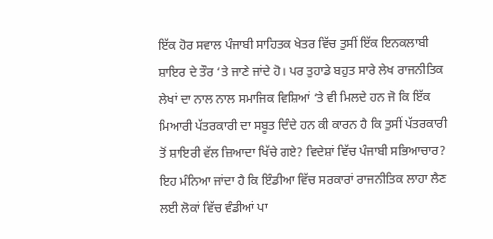ਇੱਕ ਹੋਰ ਸਵਾਲ ਪੰਜਾਬੀ ਸਾਹਿਤਕ ਖੇਤਰ ਵਿੱਚ ਤੁਸੀਂ ਇੱਕ ਇਨਕਲਾਬੀ ਸ਼ਾਇਰ ਦੇ ਤੌਰ ‘ਤੇ ਜਾਣੇ ਜਾਂਦੇ ਹੋ। ਪਰ ਤੁਹਾਡੇ ਬਹੁਤ ਸਾਰੇ ਲੇਖ ਰਾਜਨੀਤਿਕ ਲੇਖਾਂ ਦਾ ਨਾਲ ਨਾਲ ਸਮਾਜਿਕ ਵਿਸ਼ਿਆਂ ‘ਤੇ ਵੀ ਮਿਲਦੇ ਹਨ ਜੋ ਕਿ ਇੱਕ ਮਿਆਰੀ ਪੱਤਰਕਾਰੀ ਦਾ ਸਬੂਤ ਦਿੰਦੇ ਹਨ ਕੀ ਕਾਰਨ ਹੈ ਕਿ ਤੁਸੀਂ ਪੱਤਰਕਾਰੀ ਤੋਂ ਸ਼ਾਇਰੀ ਵੱਲ ਜ਼ਿਆਦਾ ਖਿੱਚੇ ਗਏ? ਵਿਦੇਸ਼ਾਂ ਵਿੱਚ ਪੰਜਾਬੀ ਸਭਿਆਚਾਰ? ਇਹ ਮੰਨਿਆ ਜਾਂਦਾ ਹੈ ਕਿ ਇੰਡੀਆ ਵਿੱਚ ਸਰਕਾਰਾਂ ਰਾਜਨੀਤਿਕ ਲਾਹਾ ਲੈਣ ਲਈ ਲੋਕਾਂ ਵਿੱਚ ਵੰਡੀਆਂ ਪਾ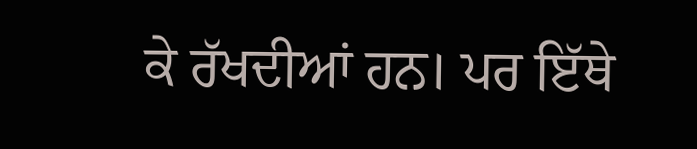ਕੇ ਰੱਖਦੀਆਂ ਹਨ। ਪਰ ਇੱਥੇ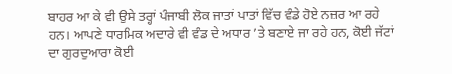ਬਾਹਰ ਆ ਕੇ ਵੀ ਉਸੇ ਤਰ੍ਹਾਂ ਪੰਜਾਬੀ ਲੋਕ ਜਾਤਾਂ ਪਾਤਾਂ ਵਿੱਚ ਵੰਡੇ ਹੋਏ ਨਜ਼ਰ ਆ ਰਹੇ ਹਨ। ਆਪਣੇ ਧਾਰਮਿਕ ਅਦਾਰੇ ਵੀ ਵੰਡ ਦੇ ਅਧਾਰ ’ਤੇ ਬਣਾਏ ਜਾ ਰਹੇ ਹਨ, ਕੋਈ ਜੱਟਾਂ ਦਾ ਗੁਰਦੁਆਰਾ ਕੋਈ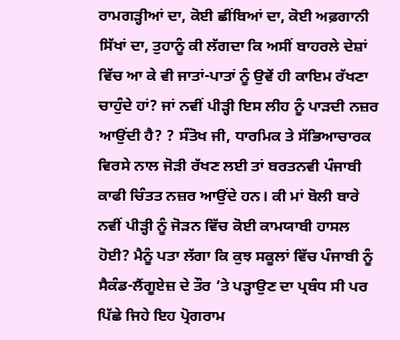ਰਾਮਗੜ੍ਹੀਆਂ ਦਾ, ਕੋਈ ਛੀਂਬਿਆਂ ਦਾ, ਕੋਈ ਅਫ਼ਗਾਨੀ ਸਿੱਖਾਂ ਦਾ, ਤੁਹਾਨੂੰ ਕੀ ਲੱਗਦਾ ਕਿ ਅਸੀਂ ਬਾਹਰਲੇ ਦੇਸ਼ਾਂ ਵਿੱਚ ਆ ਕੇ ਵੀ ਜਾਤਾਂ-ਪਾਤਾਂ ਨੂੰ ਉਵੇਂ ਹੀ ਕਾਇਮ ਰੱਖਣਾ ਚਾਹੁੰਦੇ ਹਾਂ? ਜਾਂ ਨਵੀਂ ਪੀੜ੍ਹੀ ਇਸ ਲੀਹ ਨੂੰ ਪਾੜਦੀ ਨਜ਼ਰ ਆਉਂਦੀ ਹੈ? ? ਸੰਤੋਖ ਜੀ, ਧਾਰਮਿਕ ਤੇ ਸੱਭਿਆਚਾਰਕ ਵਿਰਸੇ ਨਾਲ ਜੋੜੀ ਰੱਖਣ ਲਈ ਤਾਂ ਬਰਤਨਵੀ ਪੰਜਾਬੀ ਕਾਫੀ ਚਿੰਤਤ ਨਜ਼ਰ ਆਉਂਦੇ ਹਨ। ਕੀ ਮਾਂ ਬੋਲੀ ਬਾਰੇ ਨਵੀਂ ਪੀੜ੍ਹੀ ਨੂੰ ਜੋੜਨ ਵਿੱਚ ਕੋਈ ਕਾਮਯਾਬੀ ਹਾਸਲ ਹੋਈ? ਮੈਨੂੰ ਪਤਾ ਲੱਗਾ ਕਿ ਕੁਝ ਸਕੂਲਾਂ ਵਿੱਚ ਪੰਜਾਬੀ ਨੂੰ ਸੈਕੰਡ-ਲੈਂਗੂਏਜ਼ ਦੇ ਤੌਰ ’ਤੇ ਪੜ੍ਹਾਉਣ ਦਾ ਪ੍ਰਬੰਧ ਸੀ ਪਰ ਪਿੱਛੇ ਜਿਹੇ ਇਹ ਪ੍ਰੋਗਰਾਮ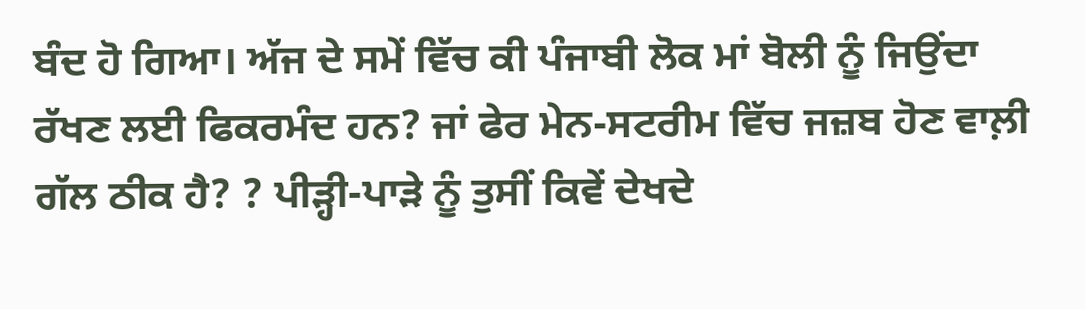ਬੰਦ ਹੋ ਗਿਆ। ਅੱਜ ਦੇ ਸਮੇਂ ਵਿੱਚ ਕੀ ਪੰਜਾਬੀ ਲੋਕ ਮਾਂ ਬੋਲੀ ਨੂੰ ਜਿਉਂਦਾ ਰੱਖਣ ਲਈ ਫਿਕਰਮੰਦ ਹਨ? ਜਾਂ ਫੇਰ ਮੇਨ-ਸਟਰੀਮ ਵਿੱਚ ਜਜ਼ਬ ਹੋਣ ਵਾਲ਼ੀ ਗੱਲ ਠੀਕ ਹੈ? ? ਪੀੜ੍ਹੀ-ਪਾੜੇ ਨੂੰ ਤੁਸੀਂ ਕਿਵੇਂ ਦੇਖਦੇ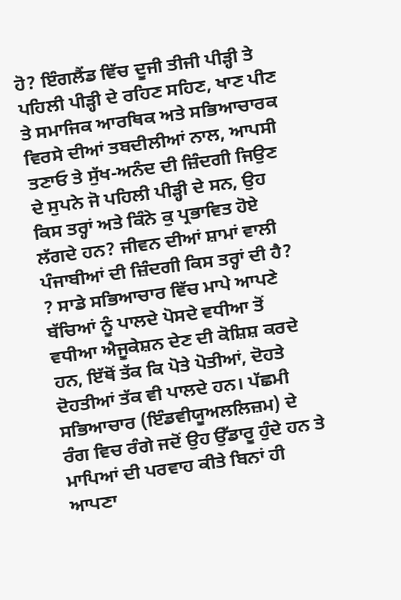ਹੋ? ਇੰਗਲੈਂਡ ਵਿੱਚ ਦੂਜੀ ਤੀਜੀ ਪੀੜ੍ਹੀ ਤੇ ਪਹਿਲੀ ਪੀੜ੍ਹੀ ਦੇ ਰਹਿਣ ਸਹਿਣ, ਖਾਣ ਪੀਣ ਤੇ ਸਮਾਜਿਕ ਆਰਥਿਕ ਅਤੇ ਸਭਿਆਚਾਰਕ ਵਿਰਸੇ ਦੀਆਂ ਤਬਦੀਲੀਆਂ ਨਾਲ, ਆਪਸੀ ਤਣਾਓ ਤੇ ਸੁੱਖ-ਅਨੰਦ ਦੀ ਜ਼ਿੰਦਗੀ ਜਿਉਣ ਦੇ ਸੁਪਨੇ ਜੋ ਪਹਿਲੀ ਪੀੜ੍ਹੀ ਦੇ ਸਨ, ਉਹ ਕਿਸ ਤਰ੍ਹਾਂ ਅਤੇ ਕਿੰਨੇ ਕੁ ਪ੍ਰਭਾਵਿਤ ਹੋਏ ਲੱਗਦੇ ਹਨ? ਜੀਵਨ ਦੀਆਂ ਸ਼ਾਮਾਂ ਵਾਲੀ ਪੰਜਾਬੀਆਂ ਦੀ ਜ਼ਿੰਦਗੀ ਕਿਸ ਤਰ੍ਹਾਂ ਦੀ ਹੈ? ? ਸਾਡੇ ਸਭਿਆਚਾਰ ਵਿੱਚ ਮਾਪੇ ਆਪਣੇ ਬੱਚਿਆਂ ਨੂੰ ਪਾਲਦੇ ਪੋਸਦੇ ਵਧੀਆ ਤੋਂ ਵਧੀਆ ਐਜੂਕੇਸ਼ਨ ਦੇਣ ਦੀ ਕੋਸ਼ਿਸ਼ ਕਰਦੇ ਹਨ, ਇੱਥੋਂ ਤੱਕ ਕਿ ਪੋਤੇ ਪੋਤੀਆਂ, ਦੋਹਤੇ ਦੋਹਤੀਆਂ ਤੱਕ ਵੀ ਪਾਲਦੇ ਹਨ। ਪੱਛਮੀ ਸਭਿਆਚਾਰ (ਇੰਡਵੀਯੂਅਲਲਿਜ਼ਮ) ਦੇ ਰੰਗ ਵਿਚ ਰੰਗੇ ਜਦੋਂ ਉਹ ਉੱਡਾਰੂ ਹੁੰਦੇ ਹਨ ਤੇ ਮਾਪਿਆਂ ਦੀ ਪਰਵਾਹ ਕੀਤੇ ਬਿਨਾਂ ਹੀ ਆਪਣਾ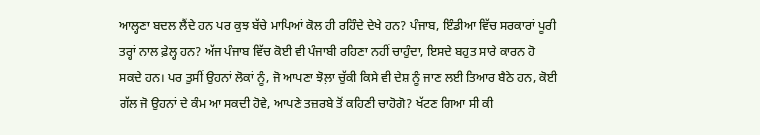ਆਲ੍ਹਣਾ ਬਦਲ ਲੈਂਦੇ ਹਨ ਪਰ ਕੁਝ ਬੱਚੇ ਮਾਪਿਆਂ ਕੋਲ ਹੀ ਰਹਿੰਦੇ ਦੇਖੇ ਹਨ? ਪੰਜਾਬ, ਇੰਡੀਆ ਵਿੱਚ ਸਰਕਾਰਾਂ ਪੂਰੀ ਤਰ੍ਹਾਂ ਨਾਲ ਫ਼ੇਲ੍ਹ ਹਨ? ਅੱਜ ਪੰਜਾਬ ਵਿੱਚ ਕੋਈ ਵੀ ਪੰਜਾਬੀ ਰਹਿਣਾ ਨਹੀਂ ਚਾਹੁੰਦਾ, ਇਸਦੇ ਬਹੁਤ ਸਾਰੇ ਕਾਰਨ ਹੋ ਸਕਦੇ ਹਨ। ਪਰ ਤੁਸੀਂ ਉਹਨਾਂ ਲੋਕਾਂ ਨੂੰ, ਜੋ ਆਪਣਾ ਝੋਲ਼ਾ ਚੁੱਕੀ ਕਿਸੇ ਵੀ ਦੇਸ਼ ਨੂੰ ਜਾਣ ਲਈ ਤਿਆਰ ਬੈਠੇ ਹਨ, ਕੋਈ ਗੱਲ ਜੋ ਉਹਨਾਂ ਦੇ ਕੰਮ ਆ ਸਕਦੀ ਹੋਵੇ, ਆਪਣੇ ਤਜ਼ਰਬੇ ਤੋਂ ਕਹਿਣੀ ਚਾਹੋਗੋ? ਖੱਟਣ ਗਿਆ ਸੀ ਕੀ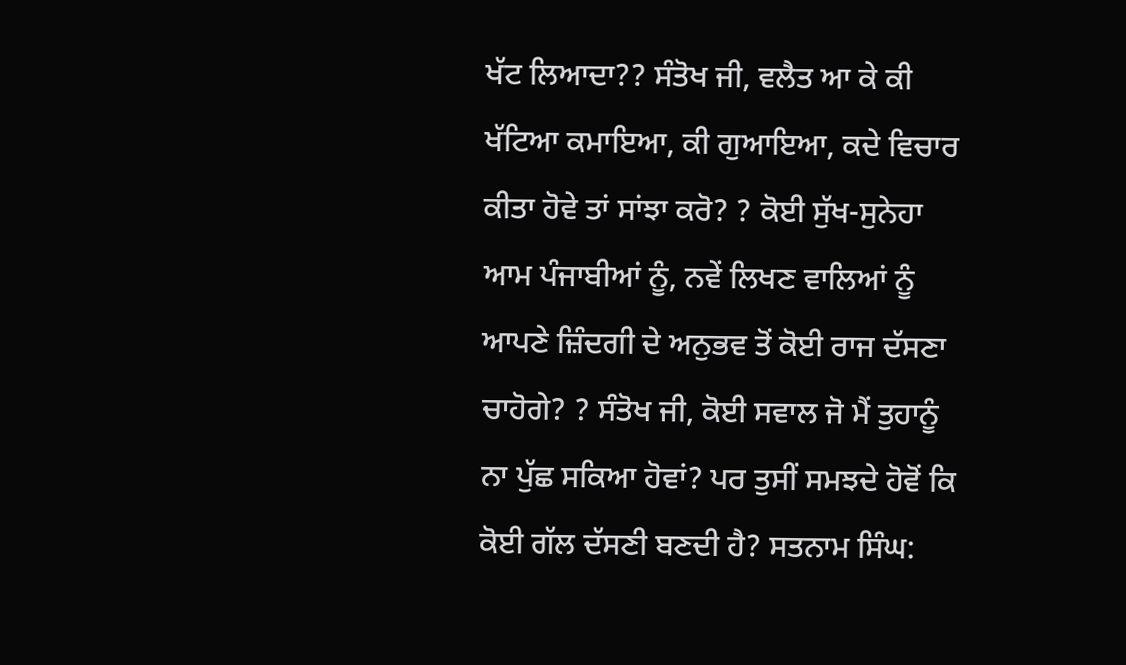ਖੱਟ ਲਿਆਦਾ?? ਸੰਤੋਖ ਜੀ, ਵਲੈਤ ਆ ਕੇ ਕੀ ਖੱਟਿਆ ਕਮਾਇਆ, ਕੀ ਗੁਆਇਆ, ਕਦੇ ਵਿਚਾਰ ਕੀਤਾ ਹੋਵੇ ਤਾਂ ਸਾਂਝਾ ਕਰੋ? ? ਕੋਈ ਸੁੱਖ-ਸੁਨੇਹਾ ਆਮ ਪੰਜਾਬੀਆਂ ਨੂੰ, ਨਵੇਂ ਲਿਖਣ ਵਾਲਿਆਂ ਨੂੰ ਆਪਣੇ ਜ਼ਿੰਦਗੀ ਦੇ ਅਨੁਭਵ ਤੋਂ ਕੋਈ ਰਾਜ ਦੱਸਣਾ ਚਾਹੋਗੇ? ? ਸੰਤੋਖ ਜੀ, ਕੋਈ ਸਵਾਲ ਜੋ ਮੈਂ ਤੁਹਾਨੂੰ ਨਾ ਪੁੱਛ ਸਕਿਆ ਹੋਵਾਂ? ਪਰ ਤੁਸੀਂ ਸਮਝਦੇ ਹੋਵੋਂ ਕਿ ਕੋਈ ਗੱਲ ਦੱਸਣੀ ਬਣਦੀ ਹੈ? ਸਤਨਾਮ ਸਿੰਘ: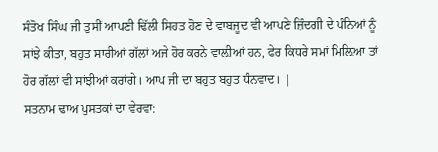ਸੰਤੋਖ ਸਿੰਘ ਜੀ ਤੁਸੀਂ ਆਪਣੀ ਢਿੱਲੀ ਸਿਹਤ ਹੋਣ ਦੇ ਵਾਬਜੂਦ ਵੀ ਆਪਣੇ ਜ਼ਿੰਦਗੀ ਦੇ ਪੰਨਿਆਂ ਨੂੰ ਸਾਂਝੇ ਕੀਤਾ, ਬਹੁਤ ਸਾਰੀਆਂ ਗੱਲਾਂ ਅਜੇ ਹੋਰ ਕਰਨੇ ਵਾਲ਼ੀਆਂ ਹਨ, ਫੇਰ ਕਿਧਰੇ ਸਮਾਂ ਮਿਲ਼ਿਆ ਤਾਂ ਹੋਰ ਗੱਲਾਂ ਵੀ ਸਾਂਝੀਆਂ ਕਰਾਂਗੇ। ਆਪ ਜੀ ਦਾ ਬਹੁਤ ਬਹੁਤ ਧੰਨਵਾਦ। |
ਸਤਨਾਮ ਢਾਅ ਪੁਸਤਕਾਂ ਦਾ ਵੇਰਵਾ: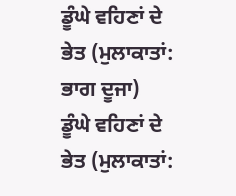ਡੂੰਘੇ ਵਹਿਣਾਂ ਦੇ ਭੇਤ (ਮੁਲਾਕਾਤਾਂ: ਭਾਗ ਦੂਜਾ)
ਡੂੰਘੇ ਵਹਿਣਾਂ ਦੇ ਭੇਤ (ਮੁਲਾਕਾਤਾਂ: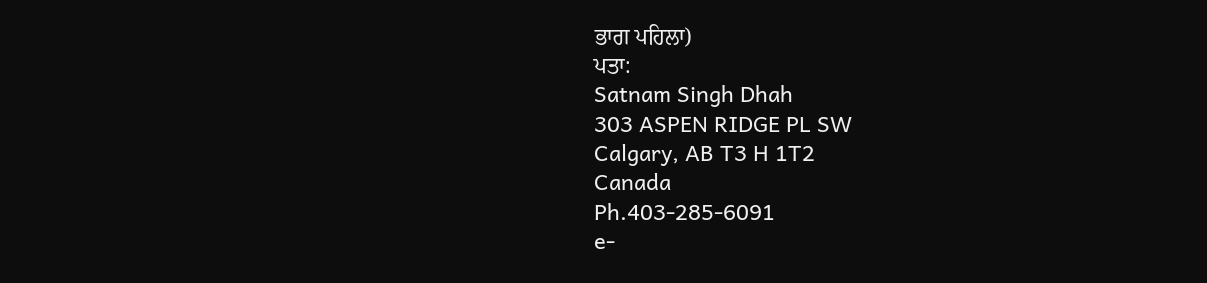ਭਾਗ ਪਹਿਲਾ)
ਪਤਾ:
Satnam Singh Dhah
303 ASPEN RIDGE PL SW
Calgary, AB T3 H 1T2
Canada
Ph.403-285-6091
e-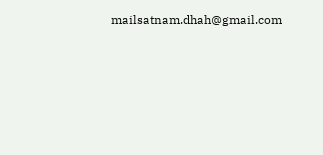mailsatnam.dhah@gmail.com